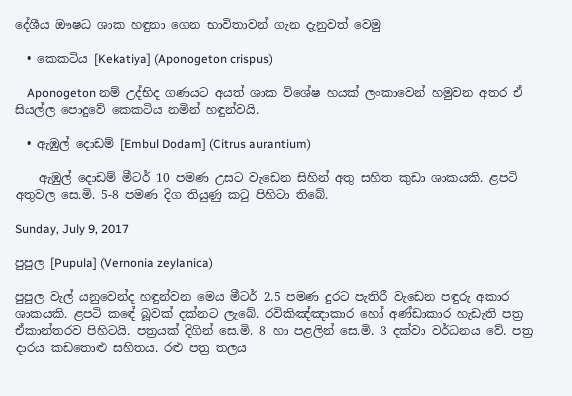දේශීය ඖෂධ ශාක හඳුනා ගෙන භාවිතාවන් ගැන දැනුවත් වෙමු

  • කෙකටිය [Kekatiya] (Aponogeton crispus)

    Aponogeton නම් උද්භිද ගණයට අයත් ශාක විශේෂ හයක් ලංකාවෙන් හමුවන අතර ඒ සියල්ල පොදුවේ කෙකටිය නමින් හඳුන්වයි.

  • ඇඹුල් දොඩම් [Embul Dodam] (Citrus aurantium)

    ඇඹුල් දොඩම් මීටර් 10 පමණ උසට වැඩෙන සිහින් අතු සහිත කුඩා ශාකයකි. ළපටි අතුවල සෙ.මි. 5-8 පමණ දිග තියුණු කටු පිහිටා තිබේ.

Sunday, July 9, 2017

පුපුල [Pupula] (Vernonia zeylanica)

පුපුල වැල් යනුවෙන්ද හඳුන්වන මෙය මීටර් 2.5 පමණ දුරට පැතිරී වැඩෙන පඳුරු අකාර ශාකයකි. ළපටි කඳේ බූවක් දක්නට ලැබේ. රවිකිඤ්ඤාකාර හෝ අණ්ඩාකාර හැඩැති පත්‍ර ඒකාන්තරව පිහිටයි. පත්‍රයක් දිගින් සෙ.මි. 8 හා පළලින් සෙ.මි. 3 දක්වා වර්ධනය වේ. පත්‍ර දාරය කඩතොළු සහිතය. රළු පත්‍ර තලය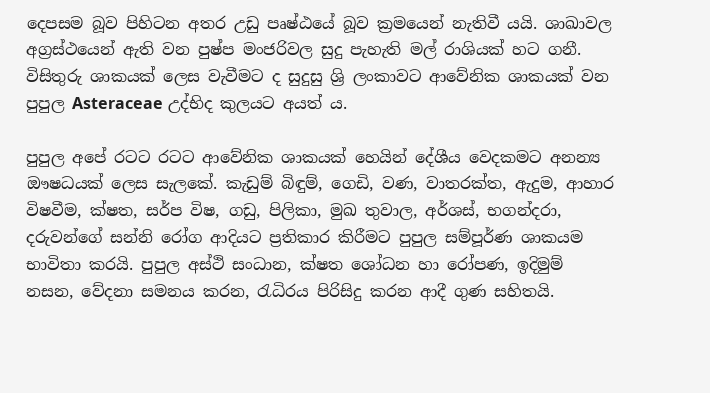දෙපසම බූව පිහිටන අතර උඩු පෘෂ්ඨයේ බූව ක්‍රමයෙන් නැතිවී යයි. ශාඛාවල අග්‍රස්ථයෙන් ඇති වන පුෂ්ප මංජරිවල සුදු පැහැති මල් රාශියක් හට ගනී. විසිතුරු ශාකයක් ලෙස වැවීමට ද සුදුසු ශ්‍රි ලංකාවට ආවේනික ශාකයක් වන පුපුල Asteraceae උද්භිද කුලයට අයත් ය.

පුපුල අපේ රටට රටට ආවේනික ශාකයක් හෙයින් දේශීය වෙදකමට අනන්‍ය ඖෂධයක් ලෙස සැලකේ. කැඩුම් බිඳුම්, ගෙඩි, වණ, වාතරක්ත, ඇදුම, ආහාර විෂවීම, ක්ෂත, සර්ප විෂ, ගඩු, පිලිකා, මුඛ තුවාල, අර්ශස්, භගන්දරා, දරුවන්ගේ සන්නි රෝග ආදියට ප්‍රතිකාර කිරීමට පුපුල සම්පූර්ණ ශාකයම භාවිතා කරයි. පුපුල අස්ථි සංධාන, ක්ෂත ශෝධන හා රෝපණ, ඉදිමුම් නසන, වේදනා සමනය කරන, රැධිරය පිරිසිදු කරන ආදී ගුණ සහිතයි.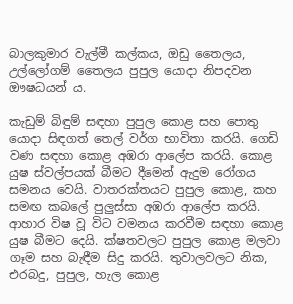බාලකුමාර වැල්මී කල්කය, ඔඩු තෛලය, උල්ලෝගම් තෛලය පුපුල යොදා නිපදවන ඖෂධයන් ය.

කැඩුම් බිඳුම් සඳහා පුපුල කොළ සහ පොතු යොදා සිඳගත් තෙල් වර්ග භාවිතා කරයි. ගෙඩි වණ සඳහා කොළ අඹරා ආලේප කරයි. කොළ යුෂ ස්වල්පයක් බීමට දීමෙන් ඇදුම රෝගය සමනය වෙයි. වාතරක්තයට පුපුල කොළ, කහ සමඟ කබලේ පුලුස්සා අඹරා ආලේප කරයි. ආහාර විෂ වූ විට වමනය කරවීම සඳහා කොළ යුෂ බීමට දෙයි. ක්ෂතවලට පුපුල කොළ මලවා ගෑම සහ බැඳීම සිදු කරයි. තුවාලවලට නික, එරබදු, පුපුල, හැල කොළ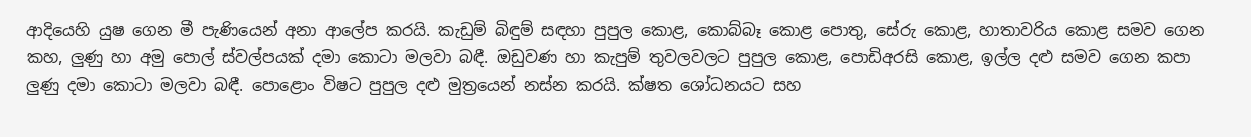ආදියෙහි යුෂ ගෙන මී පැණියෙන් අනා ආලේප කරයි. කැඩුම් බිඳුම් සඳහා පුපුල කොළ, කොබ්බෑ කොළ පොතු, සේරු කොළ, හාතාවරිය කොළ සමව ගෙන කහ, ලුණු හා අමු පොල් ස්වල්පයක් දමා කොටා මලවා බඳී. ඔඩුවණ හා කැපුම් තුවලවලට පුපුල කොළ, පොඩිඅරසි කොළ, ඉල්ල දළු සමව ගෙන කපා ලුණු දමා කොටා මලවා බඳී. පොළොං විෂට පුපුල දළු මුත්‍රයෙන් නස්න කරයි. ක්ෂත ශෝධනයට සහ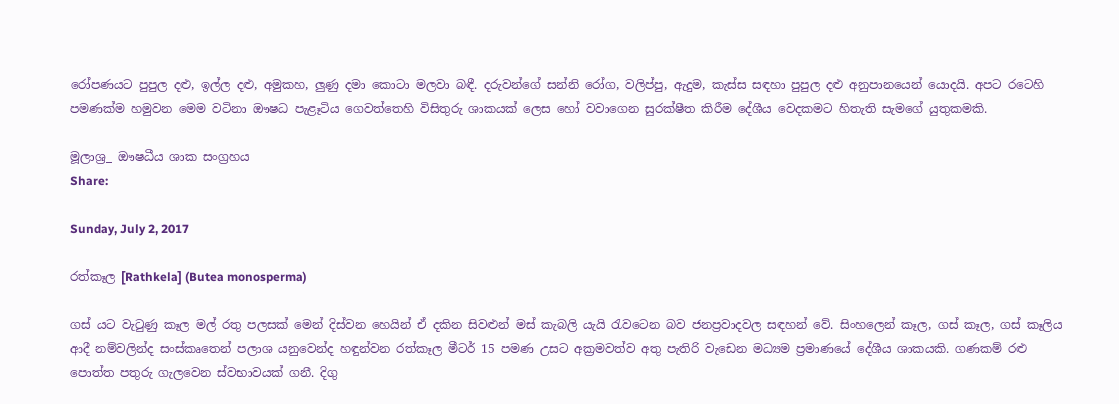රෝපණයට පුපුල දළු, ඉල්ල දළු, අමුකහ, ලුණු දමා කොටා මලවා බඳී. දරුවන්ගේ සන්නි රෝග, වලිප්පු, ඇදුම, කැස්ස සඳහා පුපුල දළු අනුපානයෙන් යොදයි. අපට රටෙහි පමණක්ම හමුවන මෙම වටිනා ඖෂධ පැළෑටිය ගෙවත්තෙහි විසිතුරු ශාකයක් ලෙස හෝ වවාගෙන සුරක්ෂීත කිරීම දේශීය වෙදකමට හිතැති සැමගේ යුතුකමකි.

මූලාශ්‍ර_ ඖෂධීය ශාක සංග්‍රහය
Share:

Sunday, July 2, 2017

රත්කෑල [Rathkela] (Butea monosperma)

ගස් යට වැටුණු කෑල මල් රතු පලසක් මෙන් දිස්වන හෙයින් ඒ දකින සිවළුන් මස් කැබලි යැයි රැවටෙන බව ජනප්‍රවාදවල සඳහන් වේ. සිංහලෙන් කෑල, ගස් කෑල, ගස් කෑලිය ආදී නම්වලින්ද සංස්කෘතෙන් පලාශ යනුවෙන්ද හඳුන්වන රත්කෑල මීටර් 15 පමණ උසට අක්‍රමවත්ව අතු පැතිරි වැඩෙන මධ්‍යම ප්‍රමාණයේ දේශීය ශාකයකි. ගණකම් රළු පොත්ත පතුරු ගැලවෙන ස්වභාවයක් ගනී. දිගු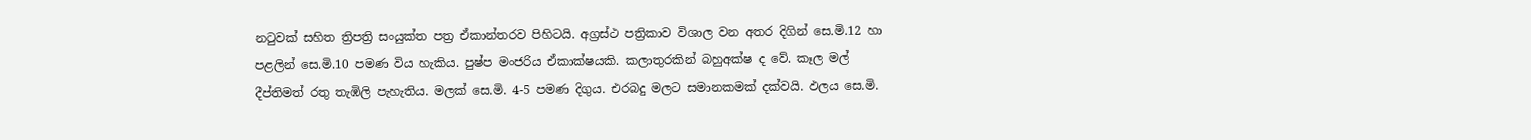නටුවක් සහිත ත්‍රිපත්‍රි සංයුක්ත පත්‍ර ඒකාන්තරව පිහිටයි. අග්‍රස්ථ පත්‍රිකාව විශාල වන අතර දිගින් සෙ.මි.12 හා පළලින් සෙ.මි.10 පමණ විය හැකිය. පුෂ්ප මංජරිය ඒකාක්ෂයකි. කලාතුරකින් බහුඅක්ෂ ද වේ. කෑල මල් දීප්තිමත් රතු තැඹිලි පැහැතිය. මලක් සෙ.මි. 4-5 පමණ දිගුය. එරබදු මලට සමානකමක් දක්වයි. ඵලය සෙ.මි.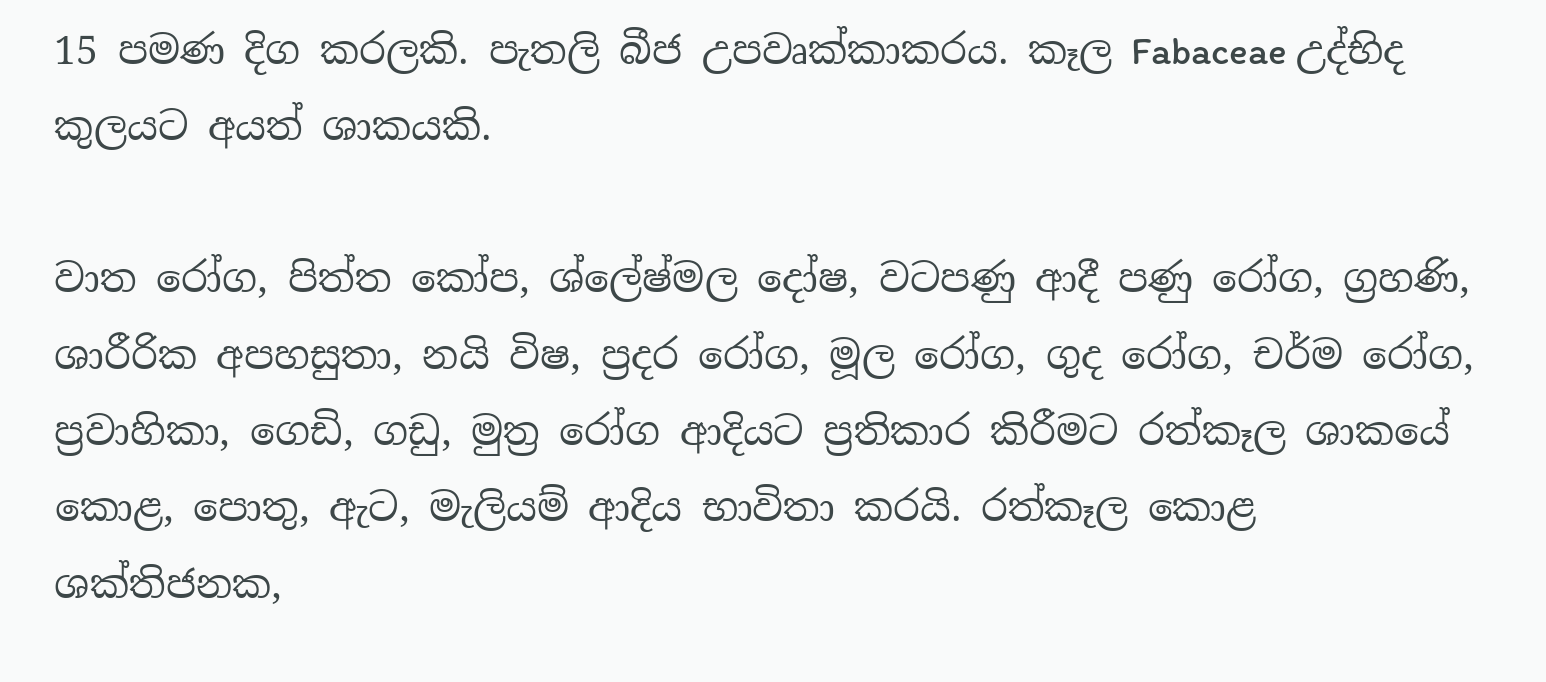15 පමණ දිග කරලකි. පැතලි බීජ උපවෘක්කාකරය. කෑල Fabaceae උද්භිද කුලයට අයත් ශාකයකි.

වාත රෝග, පිත්ත කෝප, ශ්ලේෂ්මල දෝෂ, වටපණු ආදී පණු රෝග, ග්‍රහණි, ශාරීරික අපහසුතා, නයි විෂ, ප්‍රදර රෝග, මූල රෝග, ගුද රෝග, චර්ම රෝග, ප්‍රවාහිකා, ගෙඩි, ගඩු, මුත්‍ර රෝග ආදියට ප්‍රතිකාර කිරීමට රත්කෑල ශාකයේ කොළ, පොතු, ඇට, මැලියම් ආදිය භාවිතා කරයි. රත්කෑල කොළ ශක්තිජනක,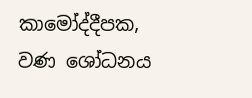කාමෝද්දීපක, වණ ශෝධනය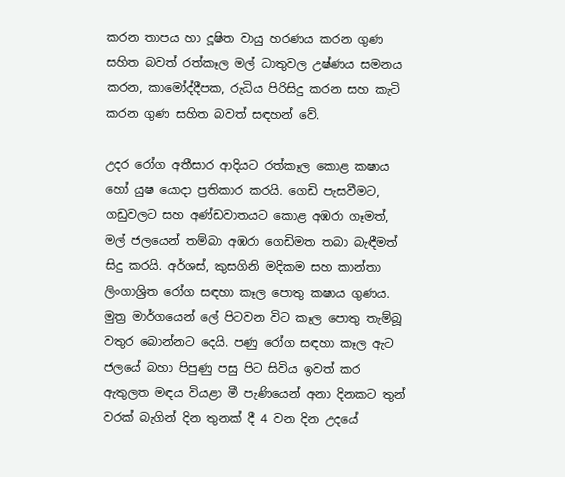කරන තාපය හා දූෂිත වායු හරණය කරන ගුණ සහිත බවත් රත්කෑල මල් ධාතුවල උෂ්ණය සමනය කරන, කාමෝද්දීපක, රුධිය පිරිසිදු කරන සහ කැටි කරන ගුණ සහිත බවත් සඳහන් වේ.

උදර රෝග අතීසාර ආදියට රත්කෑල කොළ කෂාය හෝ යුෂ යොදා ප්‍රතිකාර කරයි. ගෙඩි පැසවීමට, ගඩුවලට සහ අණ්ඩවාතයට කොළ අඹරා ගෑමත්, මල් ජලයෙන් තම්බා අඹරා ගෙඩිමත තබා බැඳීමත් සිදු කරයි. අර්ශස්, කුසගිනි මදිකම සහ කාන්තා ලිංගාශ්‍රිත රෝග සඳහා කෑල පොතු කෂාය ගුණය. මුත්‍ර මාර්ගයෙන් ලේ පිටවන විට කෑල පොතු තැම්බූ වතුර බොන්නට දෙයි. පණු රෝග සඳහා කෑල ඇට ජලයේ බහා පිපුණු පසු පිට සිවිය ඉවත් කර ඇතුලත මඳය වියළා මී පැණියෙන් අනා දිනකට තුන් වරක් බැගින් දින තුනක් දී 4 වන දින උදයේ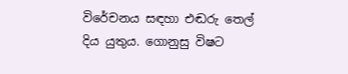විරේචනය සඳහා එඬරු තෙල් දිය යුතුය. ගොනුසු විෂට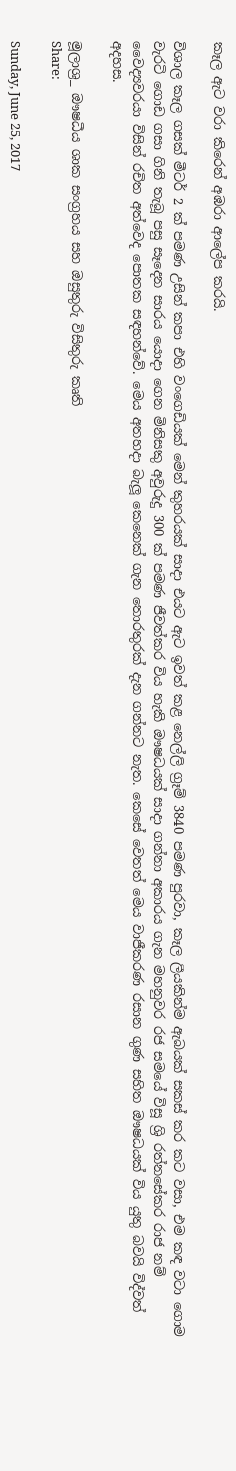කෑල ඇට වරා කිරෙන් අඹරා ආලේප කරයි.

විශාල කෑල ගසක් මීටර් 2 ක් පමණ උසින් කපා එහි වංගෙඩියක් මෙන් කුහරයක් සාදා එයට ඇට ඉවත් කළ නෙල්ලි ග්‍රෑම් 3840 පමණ පුරවා, කෑල ලීයකින්ම ඇබයක් සකස් කර කට වසා, එම කඳ වටා ගොම වැරටි ගොඩ ගසා ගිනි තැබූ පසු සෑදෙන සාරය යොදා ගෙන මිනිසකු අවුරුදු 300 ක් පමණ ජීවත්කර විය හැකි ඖෂධයක් සාදා ගන්නා අකාරය ගැන මහනුවර රජ සමයේ විසූ ශ්‍රි රත්නසේකර රාජ නම් වෛද්‍යවරයා විසින් රචිත අත්වෙද පොතක සඳහන්වේ. මෙය අතහදා බැලූ කෙනෙක් ගැන තොරතුරක් දැන ගන්නට නැත. කෙසේ වෙතත් මෙය වාජීකරණ රසාන ගුණ සහිත ඖෂධයක් විය යුතු බවයි විද්වත් අදහස.

මූලාශ්‍ර_ ඖෂධීය ශාක සංග්‍රහය සහ ඔසුතුරු විසිතුරු කෘති
Share:

Sunday, June 25, 2017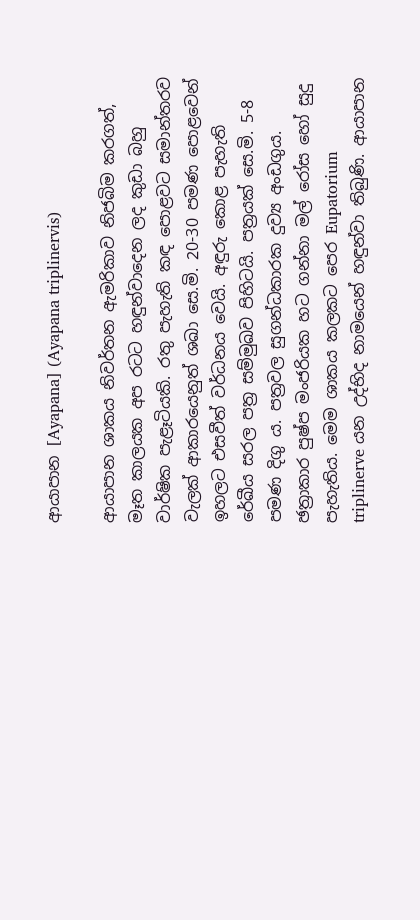ආයාපාන [Ayapana] (Ayapana triplinervis)

ආයාපාන ශාකය නිවර්තන ඇමරිකාව නිජබිම කරගත්, මෑත කාලයක අප රටට හඳුන්වාදෙන ලද කුඩා බහු වාර්ෂික පැළෑටියකි. රතු පැහැති කඳ පොළවට සමාන්තරව වැලක් ආකාරයෙනුත් ශඛා සෙ.මි. 20-30 පමණ පොළවෙන් ඉහලට එසවීත් වර්ධනය වෙයි. අඳුරු කොළ පැහැති රේඛීය සරල පත්‍ර සම්මුඛව පිහිටයි. පත්‍රයක් සෙ.මි. 5-8 පමණ දිගු ය. පත්‍රවල සුගන්ධකාරක දුව්‍ය අංඩගුය. ඡත්‍රාකාර පුෂ්ප මංජරියක හට ගන්නා මල් රෝස හෝ සුදු පැහැතිය. මෙම ශාකය කලකට පෙර Eupatorium triplinerve යන උද්භිද නාමයෙන් හඳුන්වා තිබුණි. ආයාපාන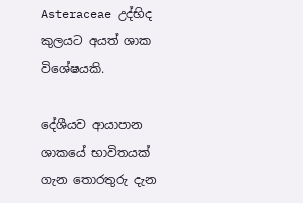Asteraceae උද්භිද කුලයට අයත් ශාක විශේෂයකි.

දේශීයව ආයාපාන ශාකයේ භාවිතයක් ගැන තොරතුරු දැන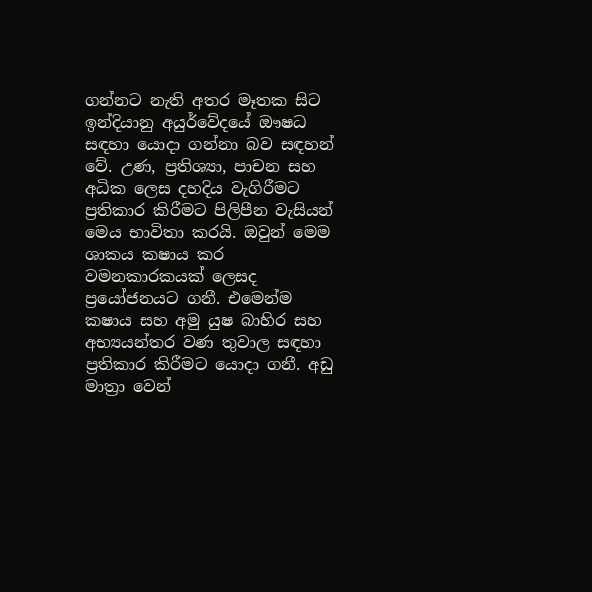ගන්නට නැති අතර මෑතක සිට ඉන්දියානු අයුර්වේදයේ ඖෂධ සඳහා යොදා ගන්නා බව සඳහන් වේ. උණ, ප්‍රතිශ්‍යා, පාචන සහ අධික ලෙස දහදිය වැගිරීමට ප්‍රතිකාර කිරීමට පිලිපීන වැසියන් මෙය භාවිතා කරයි. ඔවුන් මෙම ශාකය කෂාය කර වමනකාරකයක් ලෙසද ප්‍රයෝජනයට ගනී. එමෙන්ම කෂාය සහ අමු යුෂ බාහිර සහ අභ්‍යයන්තර වණ තුවාල සඳහා ප්‍රතිකාර කිරීමට යොදා ගනී. අඩු මාත්‍රා වෙන්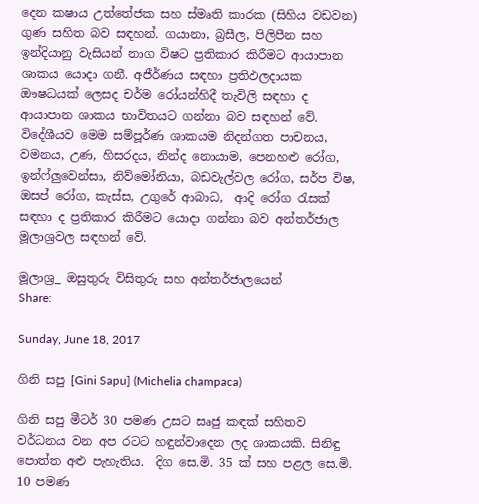දෙන කෂාය උත්තේජක සහ ස්මෘති කාරක (සිහිය වඩවන) ගුණ සහිත බව සඳහන්. ගයානා, බ්‍රසීල, පිලිපීන සහ ඉන්දියානු වැසියන් නාග විෂට ප්‍රතිකාර කිරීමට ආයාපාන ශාකය යොදා ගනී. අජීර්ණය සඳහා ප්‍රතිඵලදායක ඖෂධයක් ලෙසද චර්ම රෝයන්හිදී තැවිලි සඳහා ද ආයාපාන ශාකය භාවිතයට ගන්නා බව සඳහන් වේ. විදේශීයව මෙම සම්පූර්ණ ශාකයම නිදන්ගත පාචනය, වමනය, උණ, හිසරදය, නින්ද නොයාම, පෙනහළු රෝග, ඉන්ෆ්ලුවෙන්සා, නිව්මෝනියා, බඩවැල්වල රෝග, සර්ප විෂ, ඔසප් රෝග, කැස්ස, උගුරේ ආබාධ,  ආදි රෝග රැසක් සඳහා ද ප්‍රතිකාර කිරීමට යොදා ගන්නා බව අන්තර්ජාල මූලාශ්‍රවල සඳහන් වේ.

මූලාශ්‍ර_ ඔසුතුරු විසිතුරු සහ අන්තර්ජාලයෙන්
Share:

Sunday, June 18, 2017

ගිනි සපු [Gini Sapu] (Michelia champaca)

ගිනි සපු මීටර් 30 පමණ උසට සෘජු කඳක් සහිතව වර්ධනය වන අප රටට හඳුන්වාදෙන ලද ශාකයකි. සිනිඳු පොත්ත අළු පැහැතිය.  දිග සෙ.මි. 35 ක් සහ පළල සෙ.මි. 10 පමණ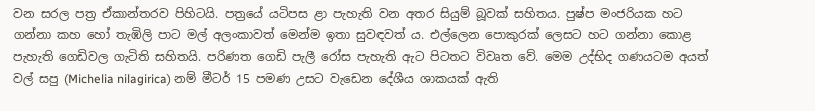වන සරල පත්‍ර ඒකාන්තරව පිහිටයි. පත්‍රයේ යටිපස ළා පැහැති වන අතර සියුම් බූවක් සහිතය. පුෂ්ප මංජරියක හට ගන්නා කහ හෝ තැඹිලි පාට මල් අලංකාවත් මෙන්ම ඉතා සුවඳවත් ය. එල්ලෙන පොකුරක් ලෙසට හට ගන්නා කොළ පැහැති ගෙඩිවල ගැටිති සහිතයි. පරිණත ගෙඩි පැලී රෝස පැහැති ඇට පිටතට විවෘත වේ. මෙම උද්භිද ගණයටම අයත් වල් සපු (Michelia nilagirica) නම් මීටර් 15 පමණ උසට වැඩෙන දේශීය ශාකයක් ඇති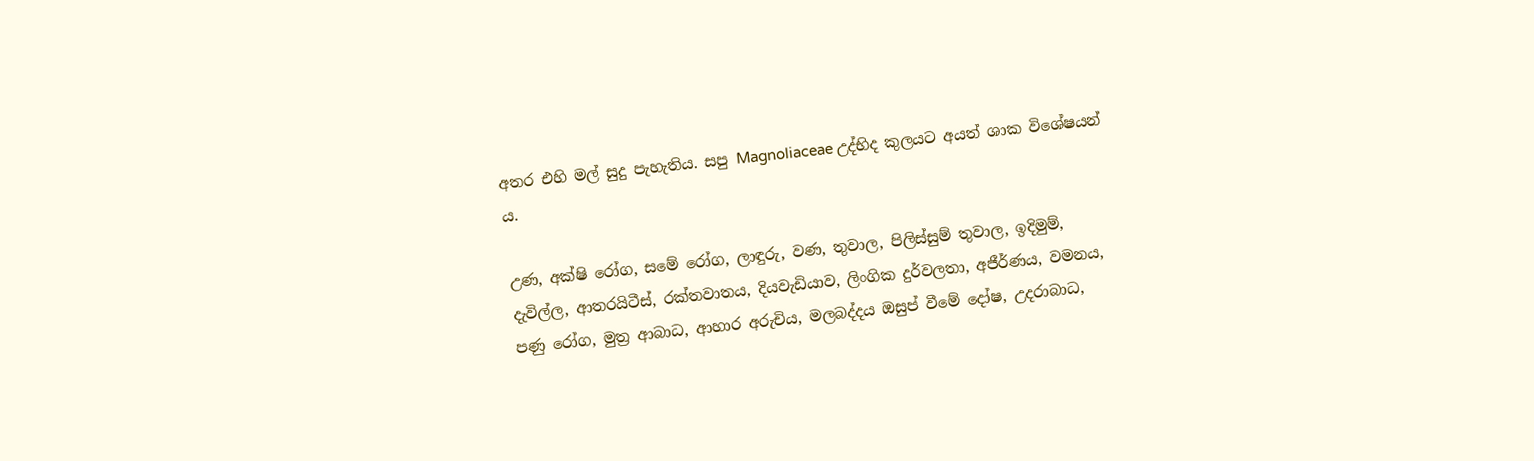අතර එහි මල් සුදු පැහැතිය. සපු Magnoliaceae උද්භිද කුලයට අයත් ශාක විශේෂයන් ය.

උණ, අක්ෂි රෝග, සමේ රෝග, ලාඳුරු, වණ, තුවාල, පිලිස්සුම් තුවාල, ඉදිමුම්, දැවිල්ල, ආතරයිටීස්, රක්තවාතය, දියවැඩියාව, ලිංගික දුර්වලතා, අජීර්ණය, වමනය, පණු රෝග, මුත්‍ර ආබාධ, ආහාර අරුචිය, මලබද්දය ඔසුප් වීමේ දෝෂ, උදරාබාධ,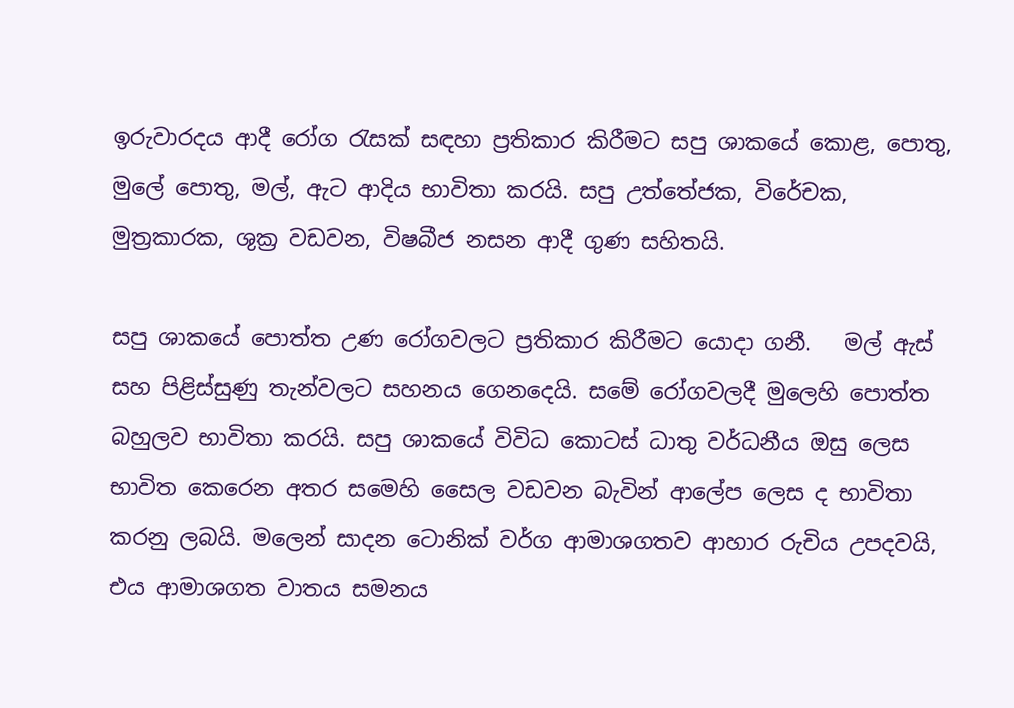ඉරුවාරදය ආදී රෝග රැසක් සඳහා ප්‍රතිකාර කිරීමට සපු ශාකයේ කොළ, පොතු, මුලේ පොතු, මල්, ඇට ආදිය භාවිතා කරයි. සපු උත්තේජක, විරේචක, මුත්‍රකාරක, ශුක්‍ර වඩවන, විෂබීජ නසන ආදී ගුණ සහිතයි.

සපු ශාකයේ පොත්ත උණ රෝගවලට ප්‍රතිකාර කිරීමට යොදා ගනී.   මල් ඇස් සහ පිළිස්සුණු තැන්වලට සහනය ගෙනදෙයි. සමේ රෝගවලදී මුලෙහි පොත්ත බහුලව භාවිතා කරයි. සපු ශාකයේ විවිධ කොටස් ධාතු වර්ධනීය ඔසු ලෙස භාවිත කෙරෙන අතර සමෙහි සෛල වඩවන බැවින් ආලේප ලෙස ද භාවිතා කරනු ලබයි. මලෙන් සාදන ටොනික් වර්ග ආමාශගතව ආහාර රුචිය උපදවයි, එය ආමාශගත වාතය සමනය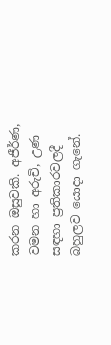කරන ඔසුවකි. අජීර්ණ, වමන හා අරුචි, උණ සඳහා ප්‍රතිකාරවලදී බහුලව යොදා ගැනේ.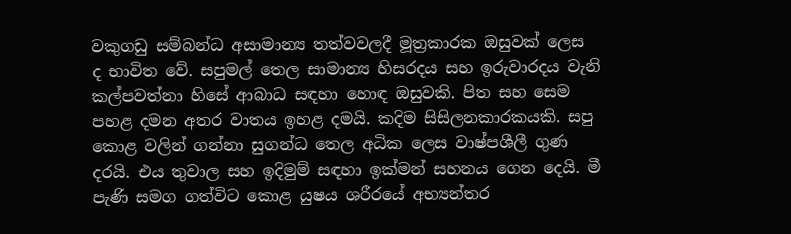වකුගඩු සම්බන්ධ අසාමාන්‍ය තත්වවලදී මූත්‍රකාරක ඔසුවක් ලෙස ද භාවිත වේ. සපුමල් තෙල සාමාන්‍ය හිසරදය සහ ඉරුවාරදය වැනි කල්පවත්නා හිසේ ආබාධ සඳහා හොඳ ඔසුවකි. පිත සහ සෙම පහළ දමන අතර වාතය ඉහළ දමයි. කදිම සිසිලනකාරකයකි. සපු කොළ වලින් ගන්නා සුගන්ධ තෙල අධික ලෙස වාෂ්පශීලී ගුණ දරයි. එය තුවාල සහ ඉදිමුම් සඳහා ඉක්මන් සහනය ගෙන දෙයි. මී පැණි සමග ගත්විට කොළ යුෂය ශරීරයේ අභ්‍යන්තර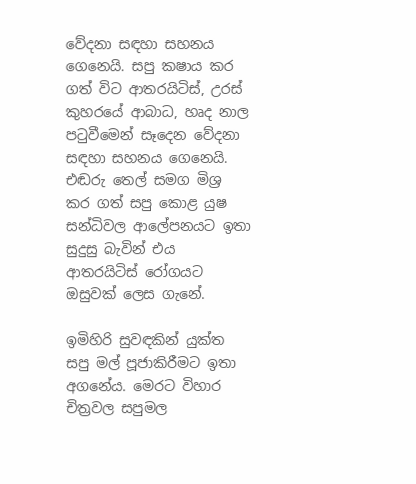වේදනා සඳහා සහනය ගෙනෙයි. සපු කෂාය කර ගත් විට ආතරයිටිස්, උරස් කුහරයේ ආබාධ, හෘද නාල පටුවීමෙන් සෑදෙන වේදනා සඳහා සහනය ගෙනෙයි. එඬරු තෙල් සමග මිශ්‍ර කර ගත් සපු කොළ යුෂ සන්ධිවල ආලේපනයට ඉතා සුදුසු බැවින් එය ආතරයිටිස් රෝගයට ඔසුවක් ලෙස ගැනේ.

ඉමිහිරි සුවඳකින් යුක්ත සපු මල් පූජාකිරීමට ඉතා අගනේය. මෙරට විහාර චිත්‍රවල සපුමල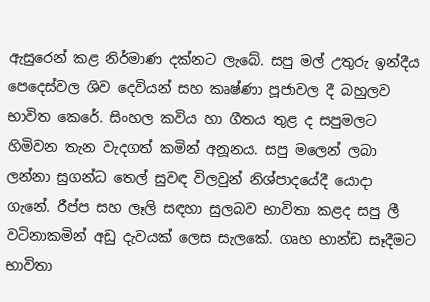ඇසුරෙන් කළ නිර්මාණ දක්නට ලැබේ. සපු මල් උතුරු ඉන්දීය පෙදෙස්වල ශිව දෙවියන් සහ කෘෂ්ණා පූජාවල දී බහුලව භාවිත කෙරේ. සිංහල කවිය හා ගීතය තුළ ද සපුමලට හිමිවන තැන වැදගත් කමින් අනූනය. සපු මලෙන් ලබා ලන්නා සුගන්ධ තෙල් සුවඳ විලවුන් නිශ්පාදයේදී යොදා ගැනේ. රීප්ප සහ ලෑලි සඳහා සුලබව භාවිතා කළද සපු ලී වටිනාකමින් අඩු දැවයක් ලෙස සැලකේ. ගෘහ භාන්ඩ සෑදීමට භාවිතා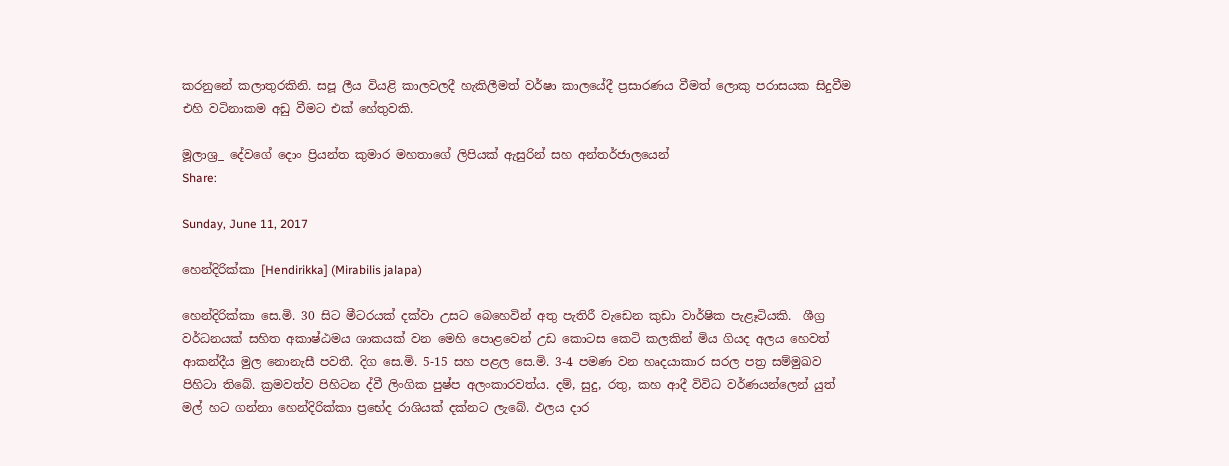කරනුනේ කලාතුරකිනි. සපූ ලීය වියළි කාලවලදී හැකිලීමත් වර්ෂා කාලයේදී ප්‍රසාරණය වීමත් ලොකු පරාසයක සිදුවීම එහි වටිනාකම අඩු වීමට එක් හේතුවකි.

මූලාශ්‍ර_ දේවගේ දොං ප්‍රියන්ත කුමාර මහතාගේ ලිපියක් ඇසුරින් සහ අන්තර්ජාලයෙන්
Share:

Sunday, June 11, 2017

හෙන්දිරික්කා [Hendirikka] (Mirabilis jalapa)

හෙන්දිරික්කා සෙ.මි. 30 සිට මීටරයක් දක්වා උසට බෙහෙවින් අතු පැතිරී වැඩෙන කුඩා වාර්ෂික පැළෑටියකි.  ශීග්‍ර වර්ධනයක් සහිත අකාෂ්ඨමය ශාකයක් වන මෙහි පොළවෙන් උඩ කොටස කෙටි කලකින් මිය ගියද අලය හෙවත් ආකන්දීය මුල නොනැසී පවතී. දිග සෙ.මි. 5-15 සහ පළල සෙ.මි. 3-4 පමණ වන හෘදයාකාර සරල පත්‍ර සම්මුඛව පිහිටා තිබේ. ක්‍රමවත්ව පිහිටන ද්වී ලිංගික පුෂ්ප අලංකාරවත්ය. දම්, සුදු, රතු, කහ ආදී විවිධ වර්ණයන්ලෙන් යුත් මල් හට ගන්නා හෙන්දිරික්කා ප්‍රභේද රාශියක් දක්නට ලැබේ. ඵලය දාර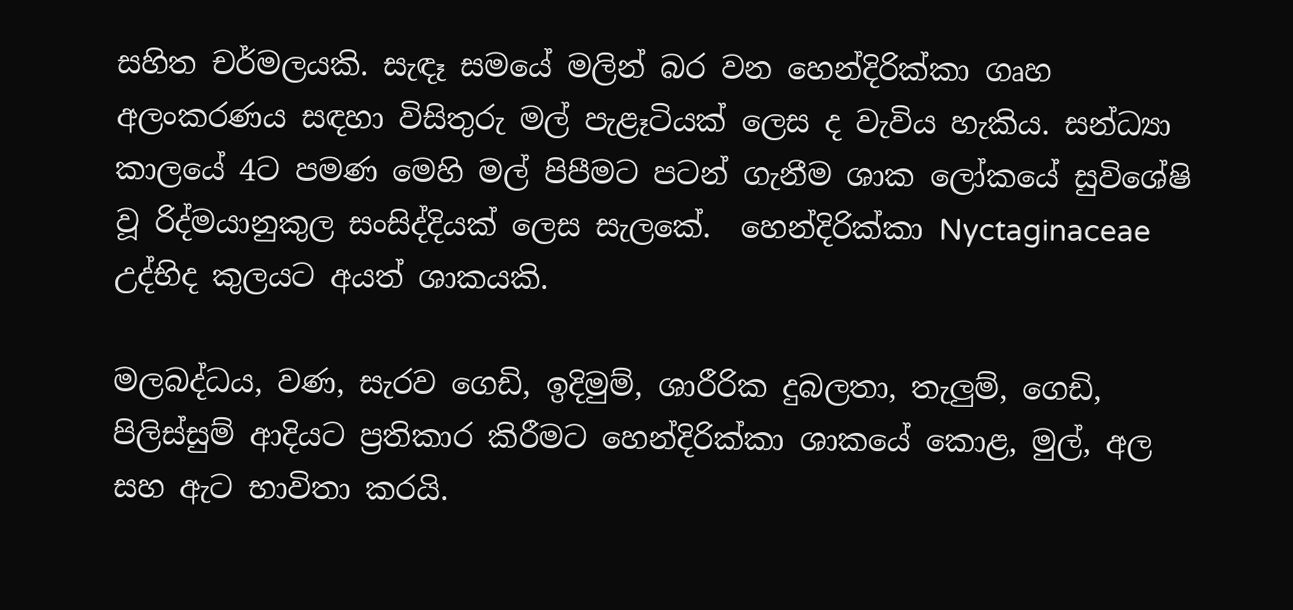සහිත චර්මලයකි. සැඳෑ සමයේ මලින් බර වන හෙන්දිරික්කා ගෘහ අලංකරණය සඳහා විසිතුරු මල් පැළෑටියක් ලෙස ද වැවිය හැකිය. සන්ධ්‍යා කාලයේ 4ට පමණ මෙහි මල් පිපීමට පටන් ගැනීම ශාක ලෝකයේ සුවිශේෂි වූ රිද්මයානුකුල සංසිද්දියක් ලෙස සැලකේ.  හෙන්දිරික්කා Nyctaginaceae උද්භිද කුලයට අයත් ශාකයකි.

මලබද්ධය, වණ, සැරව ගෙඩි, ඉදිමුම්, ශාරීරික දුබලතා, තැලුම්, ගෙඩි, පිලිස්සුම් ආදියට ප්‍රතිකාර කිරීමට හෙන්දිරික්කා ශාකයේ කොළ, මුල්, අල සහ ඇට භාවිතා කරයි.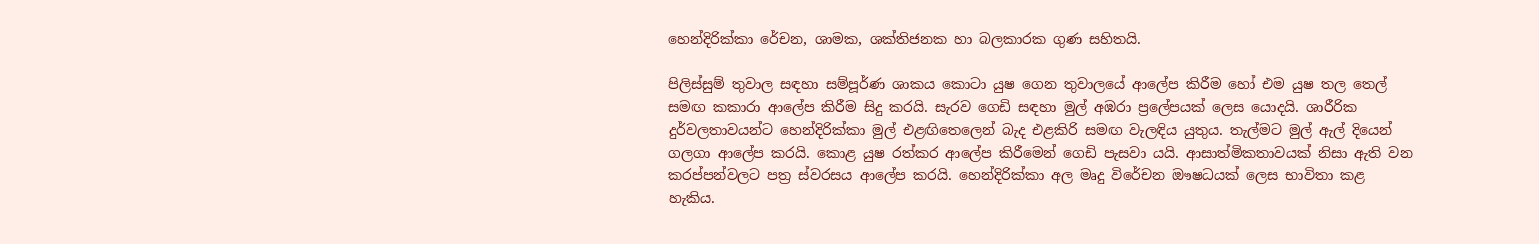හෙන්දිරික්කා රේචන, ශාමක, ශක්තිජනක හා බලකාරක ගුණ සහිතයි.

පිලිස්සුම් තුවාල සඳහා සම්පූර්ණ ශාකය කොටා යුෂ ගෙන තුවාලයේ ආලේප කිරීම හෝ එම යුෂ තල තෙල් සමඟ කකාරා ආලේප කිරීම සිදු කරයි. සැරව ගෙඩි සඳහා මුල් අඹරා ප්‍රලේපයක් ලෙස යොදයි. ශාරීරික දුර්වලතාවයන්ට හෙන්දිරික්කා මුල් එළඟිතෙලෙන් බැද එළකිරි සමඟ වැලඳිය යුතුය. තැල්මට මුල් ඇල් දියෙන් ගලගා ආලේප කරයි. කොළ යුෂ රත්කර ආලේප කිරීමෙන් ගෙඩි පැසවා යයි. ආසාත්මිකතාවයක් නිසා ඇති වන කරප්පන්වලට පත්‍ර ස්වරසය ආලේප කරයි. හෙන්දිරික්කා අල මෘදු විරේචන ඖෂධයක් ලෙස භාවිතා කළ හැකිය.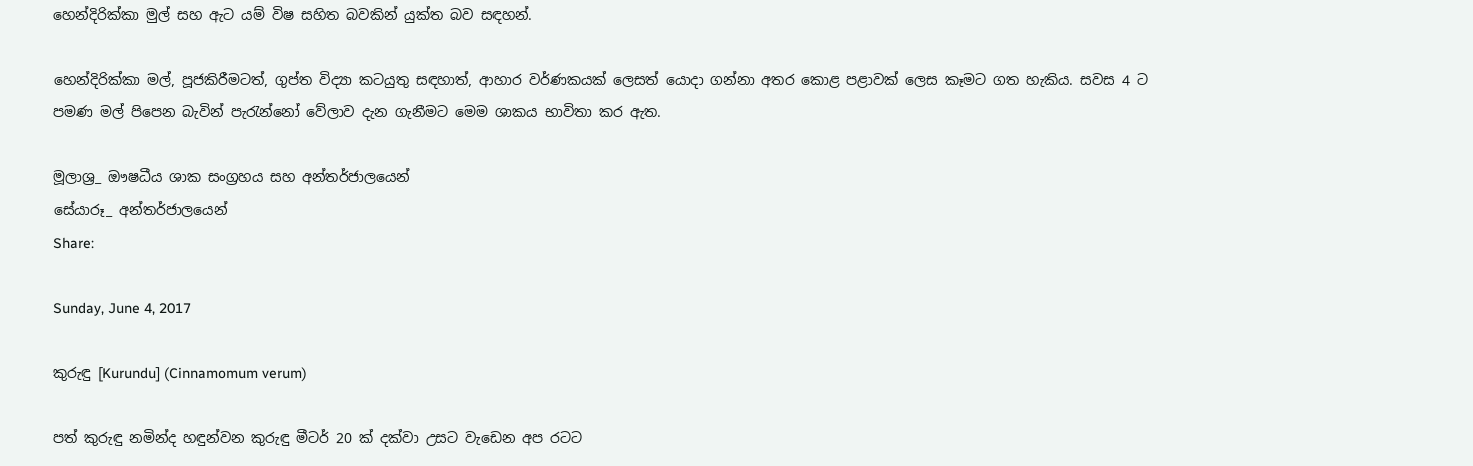හෙන්දිරික්කා මුල් සහ ඇට යම් විෂ සහිත බවකින් යුක්ත බව සඳහන්.

හෙන්දිරික්කා මල්, පූජකිරීමටත්, ගුප්ත විද්‍යා කටයුතු සඳහාත්, ආහාර වර්ණකයක් ලෙසත් යොදා ගන්නා අතර කොළ පළාවක් ලෙස කෑමට ගත හැකිය. සවස 4 ට පමණ මල් පිපෙන බැවින් පැරැන්නෝ වේලාව දැන ගැනීමට මෙම ශාකය භාවිතා කර ඇත.

මූලාශ්‍ර_ ඖෂධීය ශාක සංග්‍රහය සහ අන්තර්ජාලයෙන්
සේයාරූ_ අන්තර්ජාලයෙන්
Share:

Sunday, June 4, 2017

කුරුඳු [Kurundu] (Cinnamomum verum)

පත් කුරුඳු නමින්ද හඳුන්වන කුරුඳු මීටර් 20 ක් දක්වා උසට වැඩෙන අප රටට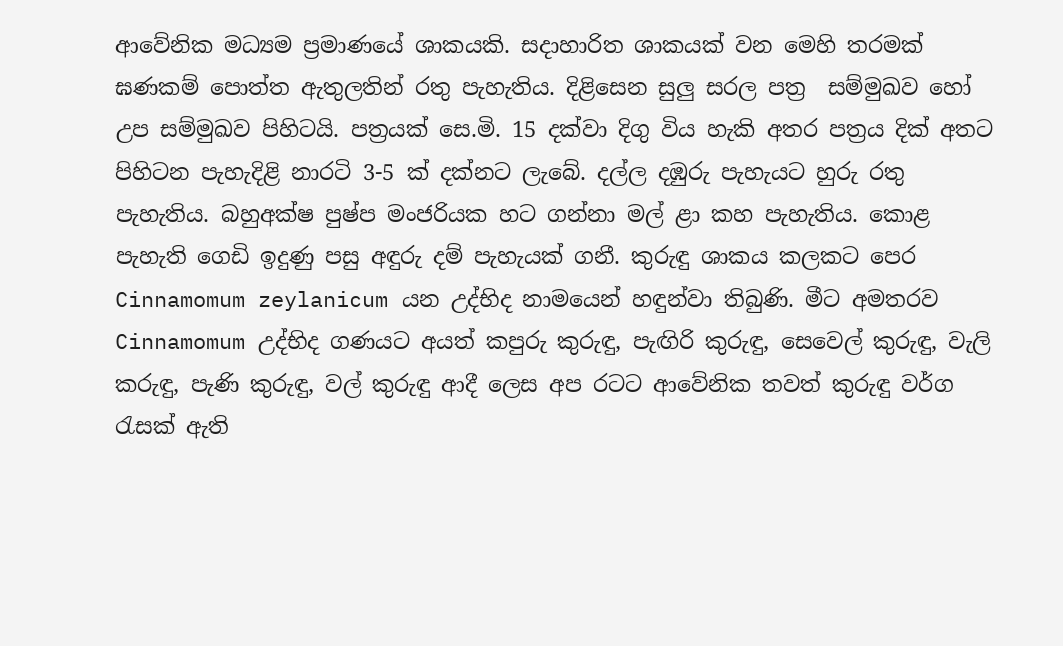ආවේනික මධ්‍යම ප්‍රමාණයේ ශාකයකි. සදාහාරිත ශාකයක් වන මෙහි තරමක් ඝණකම් පොත්ත ඇතුලතින් රතු පැහැතිය. දිළිසෙන සුලු සරල පත්‍ර  සම්මුඛව හෝ උප සම්මුඛව පිහිටයි. පත්‍රයක් සෙ.මි. 15 දක්වා දිගු විය හැකි අතර පත්‍රය දික් අතට පිහිටන පැහැදිළි නාරටි 3-5 ක් දක්නට ලැබේ. දල්ල දඹුරු පැහැයට හුරු රතු පැහැතිය. බහුඅක්ෂ පුෂ්ප මංජරියක හට ගන්නා මල් ළා කහ පැහැතිය. කොළ පැහැති ගෙඩි ඉදුණු පසු අඳුරු දම් පැහැයක් ගනී. කුරුඳු ශාකය කලකට පෙර Cinnamomum zeylanicum යන උද්භිද නාමයෙන් හඳුන්වා තිබුණි. මීට අමතරව Cinnamomum උද්භිද ගණයට අයත් කපුරු කුරුඳු, පැඟිරි කුරුඳු, සෙවෙල් කුරුඳු, වැලි කරුඳු, පැණි කුරුඳු, වල් කුරුඳු ආදී ලෙස අප රටට ආවේනික තවත් කුරුඳු වර්ග රැසක් ඇති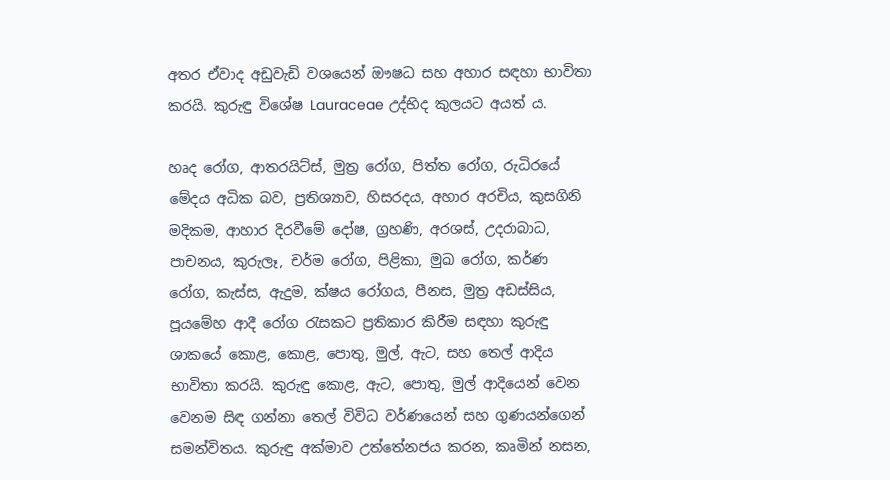අතර ඒවාද අඩුවැඩි වශයෙන් ඖෂධ සහ අහාර සඳහා භාවිතා කරයි. කුරුඳු විශේෂ Lauraceae උද්භිද කුලයට අයත් ය.

හෘද රෝග, ආතරයිට්ස්, මුත්‍ර රෝග, පිත්ත රෝග, රුධිරයේ මේදය අධික බව, ප්‍රතිශ්‍යාව, හිසරදය, අහාර අරචිය, කුසගිනි මදිකම, ආහාර දිරවීමේ දෝෂ, ග්‍රහණි, අරශස්, උදරාබාධ, පාචනය, කුරුලෑ, චර්ම රෝග, පිළිකා, මුඛ රෝග, කර්ණ රෝග, කැස්ස, ඇදුම, ක්ෂය රෝගය, පීනස, මුත්‍ර අඩස්සිය, පූයමේහ ආදී රෝග රැසකට ප්‍රතිකාර කිරීම සඳහා කුරුඳු ශාකයේ කොළ, කොළ, පොතු, මුල්, ඇට, සහ තෙල් ආදිය භාවිතා කරයි. කුරුඳු කොළ, ඇට, පොතු, මුල් ආදියෙන් වෙන වෙනම සිඳ ගන්නා තෙල් විවිධ වර්ණයෙන් සහ ගුණයන්ගෙන් සමන්විතය. කුරුඳු අක්මාව උත්තේනජය කරන, කෘමින් නසන,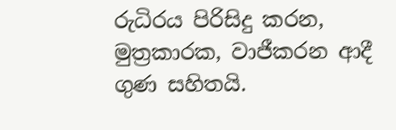රුධිරය පිරිසිදු කරන, මුත්‍රකාරක, වාජීකරන ආදී ගුණ සහිතයි.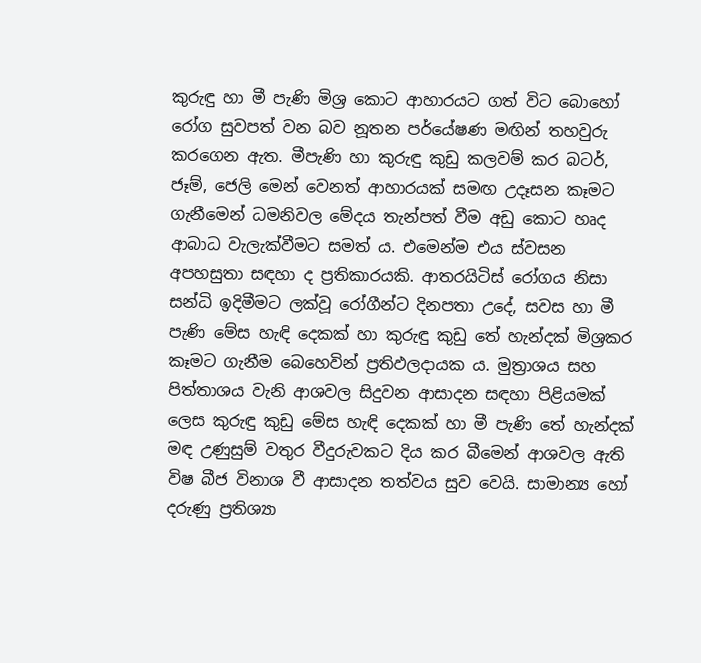කුරුඳු හා මී පැණි මිශ්‍ර කොට ආහාරයට ගත් විට බොහෝ රෝග සුවපත් වන බව නූතන පර්යේෂණ මඟින් තහවුරු කරගෙන ඇත. මීපැණි හා කුරුඳු කුඩු කලවම් කර බටර්, ජෑම්, ජෙලි මෙන් වෙනත් ආහාරයක් සමඟ උදෑසන කෑමට ගැනීමෙන් ධමනිවල මේදය තැන්පත් වීම අඩු කොට හෘද ආබාධ වැලැක්වීමට සමත් ය. එමෙන්ම එය ස්වසන අපහසුතා සඳහා ද ප්‍රතිකාරයකි. ආතරයිටිස් රෝගය නිසා සන්ධි ඉදිමීමට ලක්වූ රෝගීන්ට දිනපතා උදේ, සවස හා මී පැණි මේස හැඳි දෙකක් හා කුරුඳු කුඩු තේ හැන්දක් මිශ්‍රකර කෑමට ගැනීම බෙහෙවින් ප්‍රතිඵලදායක ය. මුත්‍රාශය සහ පිත්තාශය වැනි ආශවල සිදුවන ආසාදන සඳහා පිළියමක් ලෙස කුරුඳු කුඩු මේස හැඳි දෙකක් හා මී පැණි තේ හැන්දක් මඳ උණුසුම් වතුර වීදුරුවකට දිය කර බීමෙන් ආශවල ඇති විෂ බීජ විනාශ වී ආසාදන තත්වය සුව වෙයි. සාමාන්‍ය හෝ දරුණු ප්‍රතිශ්‍යා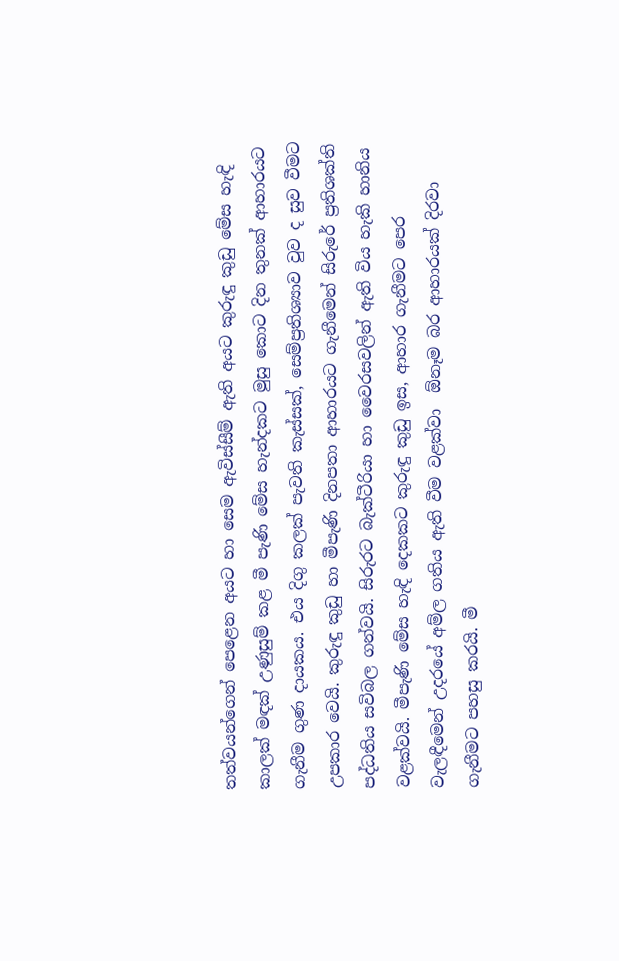තත්වයන්ගෙන් පෙළෙන අයට හා සෙම ඇවිස්සීම් ඇති අයට කුරුඳු කුඩු මේස හැඳි කාලක් මඳක් උණුසුම් කළ මී පැණි මේස හැන්දකට මුසු කොට දින තුනක් ආහාරයට ගැනීම ගුණ දායකය. එය දිගු කලක් පැවති කැස්සක්, සෙම්ප්‍රතිශ්‍යාව වුව ද සුව වීමට උපකාර වෙයි. කුරුඳු කුඩු හා මීපැණි දිනපතා ආහාරයට ගැනීමෙන් සිරුරේ ප්‍රතිශක්ති පද්ධතිය සවිබල ගන්වයි. සිරුරට බැක්ටීරියා හා වෛරසවලින් ඇති විය හැකි හානිය වළක්වයි. මීපැණි මේස හැඳි දෙකකට කුරුඳු කුඩු ඉස, ආහාර ගැනීමට පෙර වැලඳීමෙන් උදරයේ අම්ල ගතිය ඇති වීම වළක්වා  ඕනෑම බර ආහාරයක් දිරවා ගැනීමට පහසු කරයි. මී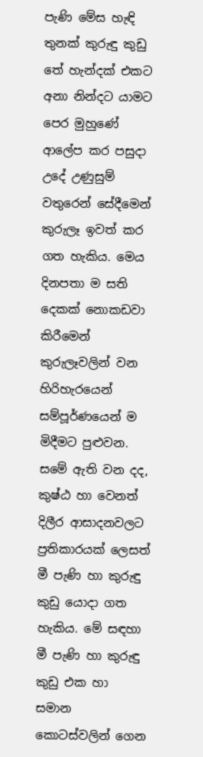පැණි මේස හැඳි තුනක් කුරුඳු කුඩු තේ හැන්දක් එකට අනා නින්දට යාමට පෙර මුහුණේ ආලේප කර පසුදා උදේ උණුසුම් වතුරෙන් සේදීමෙන් කුරුලෑ ඉවත් කර ගත හැකිය. මෙය දිනපතා ම සති දෙකක් නොකඩවා කිරීමෙන් කුරුලෑවලින් වන හිරිහැරයෙන් සම්පූර්ණයෙන් ම මිදීමට පුළුවන. සමේ ඇති වන දද, කුෂ්ඨ හා වෙනත් දිලීර ආසාදනවලට ප්‍රතිකාරයක් ලෙසත් මී පැණි හා කුරුඳු කුඩු යොදා ගත හැකිය. මේ සඳහා මී පැණි හා කුරුඳු කුඩු එක හා සමාන කොටස්වලින් ගෙන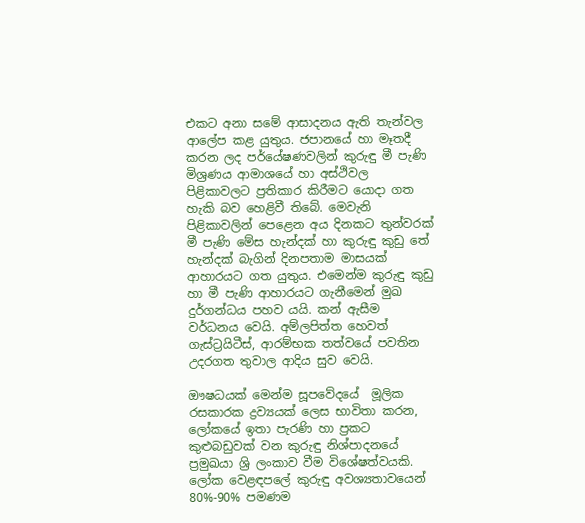එකට අනා සමේ ආසාදනය ඇති තැන්වල ආලේප කළ යුතුය. ජපානයේ හා මෑතදී කරන ලද පර්යේෂණවලින් කුරුඳු මී පැණි මිශ්‍රණය ආමාශයේ හා අස්ථිවල පිළිකාවලට ප්‍රතිකාර කිරීමට යොදා ගත හැකි බව හෙළිවී තිබේ. මෙවැනි පිළිකාවලින් පෙළෙන අය දිනකට තුන්වරක් මී පැණි මේස හැන්දක් හා කුරුඳු කුඩු තේ හැන්දක් බැගින් දිනපතාම මාසයක් ආහාරයට ගත යුතුය. එමෙන්ම කුරුඳු කුඩු හා මී පැණි ආහාරයට ගැනීමෙන් මුඛ දුර්ගන්ධය පහව යයි. කන් ඇසීම වර්ධනය වෙයි. අම්ලපිත්ත හෙවත් ගැස්ට්‍රයිටීස්, ආරම්භක තත්වයේ පවතින උදරගත තුවාල ආදිය සුව වෙයි.

ඖෂධයක් මෙන්ම සූපවේදයේ  මූලික රසකාරක ද්‍රව්‍යයක් ලෙස භාවිතා කරන, ලෝකයේ ඉතා පැරණි හා ප්‍රකට කුළුබඩුවක් වන කුරුඳු නිශ්පාදනයේ ප්‍රමුඛයා ශ්‍රි ලංකාව වීම විශේෂත්වයකි. ලෝක වෙළඳපලේ කුරුඳු අවශ්‍යතාවයෙන් 80%-90% පමණම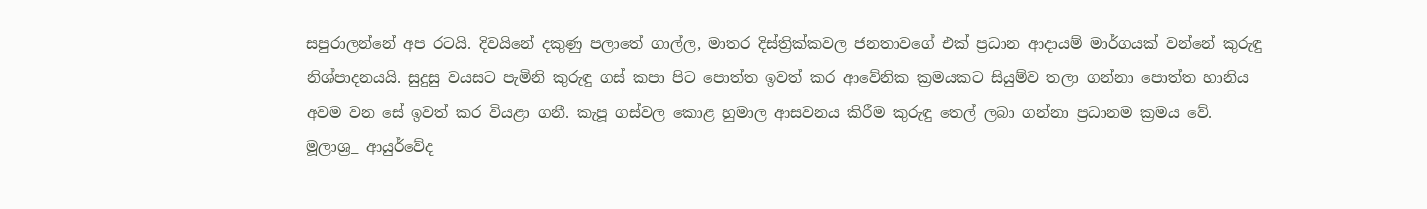සපුරාලන්නේ අප රටයි. දිවයිනේ දකුණු පලාතේ ගාල්ල, මාතර දිස්ත්‍රික්කවල ජනතාවගේ එක් ප්‍රධාන ආදායම් මාර්ගයක් වන්නේ කුරුඳු නිශ්පාදනයයි. සුදුසු වයසට පැමිනි කුරුඳු ගස් කපා පිට පොත්ත ඉවත් කර ආවේනික ක්‍රමයකට සියුම්ව තලා ගන්නා පොත්ත හානිය අවම වන සේ ඉවත් කර වියළා ගනී. කැපූ ගස්වල කොළ හුමාල ආසවනය කිරීම කුරුඳු තෙල් ලබා ගන්නා ප්‍රධානම ක්‍රමය වේ.
මූලාශ්‍ර_ ආයුර්වේද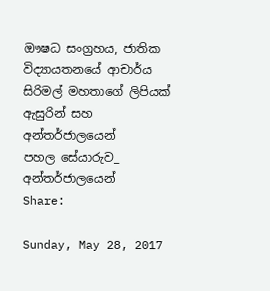ඖෂධ සංග්‍රහය, ජාතික විද්‍යායතනයේ ආචාර්ය සිරිමල් මහතාගේ ලිපියක් ඇසුරින් සහ අන්තර්ජාලයෙන්
පහල සේයාරුව_ අන්තර්ජාලයෙන්
Share:

Sunday, May 28, 2017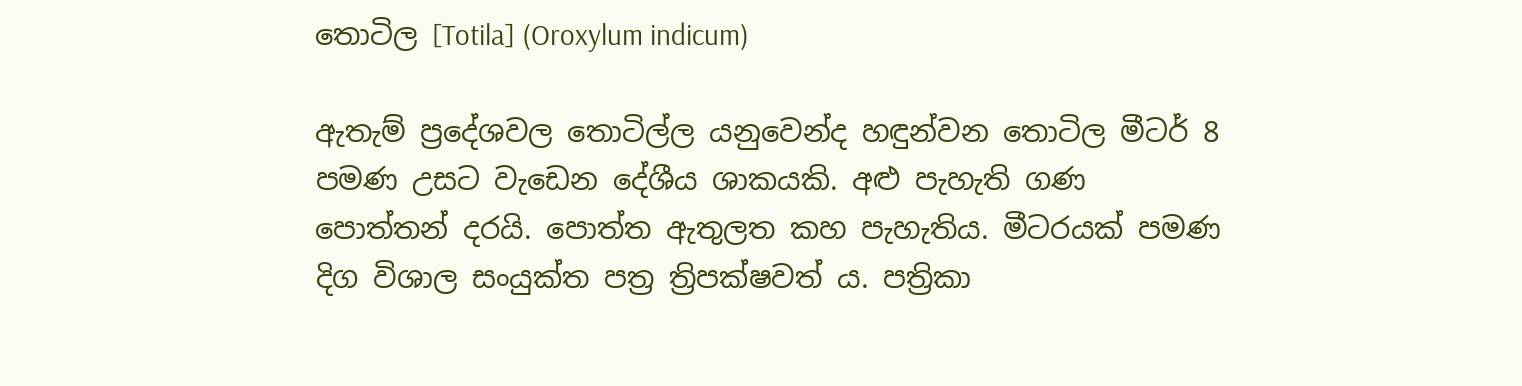තොටිල [Totila] (Oroxylum indicum)

ඇතැම් ප්‍රදේශවල තොටිල්ල යනුවෙන්ද හඳුන්වන තොටිල මීටර් 8 පමණ උසට වැඩෙන දේශීය ශාකයකි. අළු පැහැති ගණ පොත්තන් දරයි. පොත්ත ඇතුලත කහ පැහැතිය. මීටරයක් පමණ දිග විශාල සංයුක්ත පත්‍ර ත්‍රිපක්ෂවත් ය. පත්‍රිකා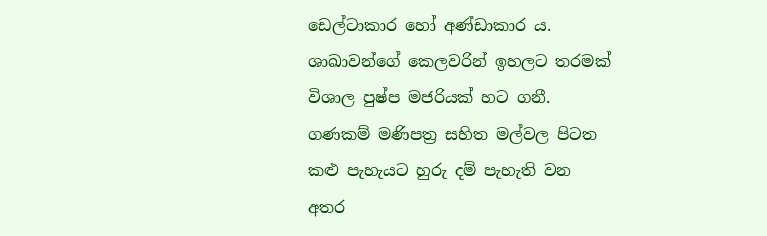ඩෙල්ටාකාර හෝ අණ්ඩාකාර ය. ශාඛාවන්ගේ කෙලවරින් ඉහලට තරමක් විශාල පුෂ්ප මජරියක් හට ගනී. ගණකම් මණිපත්‍ර සහිත මල්වල පිටත කළු පැහැයට හුරු දම් පැහැති වන අතර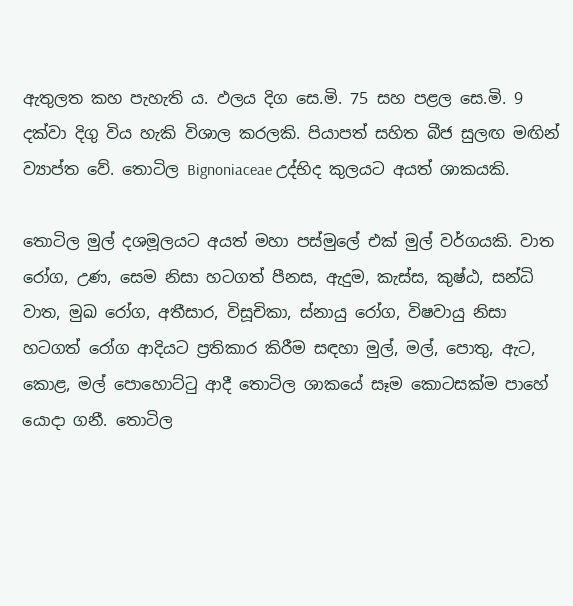ඇතුලත කහ පැහැති ය. ඵලය දිග සෙ.මි. 75 සහ පළල සෙ.මි. 9 දක්වා දිගු විය හැකි විශාල කරලකි. පියාපත් සහිත බීජ සුලඟ මඟින් ව්‍යාප්ත වේ. තොටිල Bignoniaceae උද්භිද කුලයට අයත් ශාකයකි.

තොටිල මුල් දශමූලයට අයත් මහා පස්මුලේ එක් මුල් වර්ගයකි. වාත රෝග, උණ, සෙම නිසා හටගත් පීනස, ඇදුම, කැස්ස, කුෂ්ඨ, සන්ධි වාත, මුඛ රෝග, අතීසාර, විසූචිකා, ස්නායු රෝග, විෂවායු නිසා හටගත් රෝග ආදියට ප්‍රතිකාර කිරීම සඳහා මුල්, මල්, පොතු, ඇට, කොළ, මල් පොහොට්ටු ආදී තොටිල ශාකයේ සෑම කොටසක්ම පාහේ යොදා ගනී. තොටිල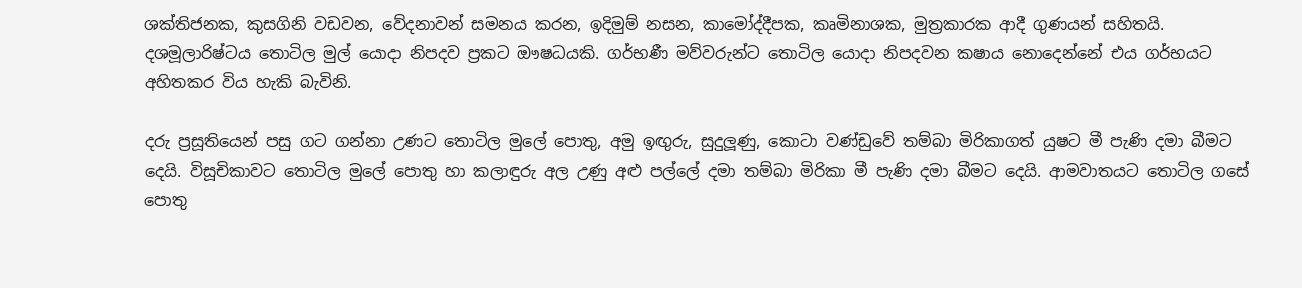ශක්තිජනක, කුසගිනි වඩවන, වේදනාවන් සමනය කරන, ඉදිමුම් නසන, කාමෝද්දීපක, කෘමිනාශක, මුත්‍රකාරක ආදී ගුණයන් සහිතයි. දශමූලාරිෂ්ටය තොටිල මුල් යොදා නිපදව ප්‍රකට ඖෂධයකි. ගර්භණී මව්වරුන්ට තොටිල යොදා නිපදවන කෂාය නොදෙන්නේ එය ගර්භයට අහිතකර විය හැකි බැවිනි.

දරු ප්‍රසූතියෙන් පසු ගට ගන්නා උණට තොටිල මුලේ පොතු, අමු ඉඟුරු, සුදුලූණු, කොටා වණ්ඩුවේ තම්බා මිරිකාගත් යුෂට මී පැණි දමා බීමට දෙයි. විසූචිකාවට තොටිල මුලේ පොතු හා කලාඳුරු අල උණු අළු පල්ලේ දමා තම්බා මිරිකා මී පැණි දමා බීමට දෙයි. ආමවාතයට තොටිල ගසේ පොතු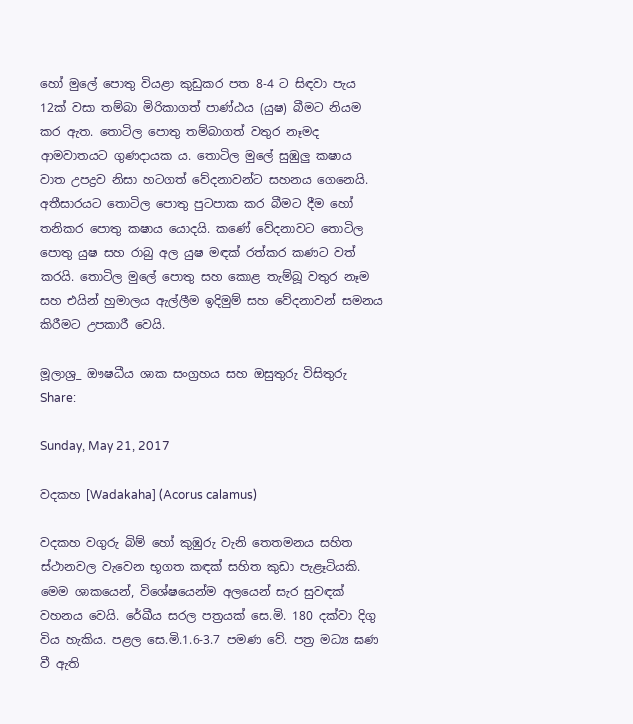හෝ මුලේ පොතු වියළා කුඩුකර පත 8-4 ට සිඳවා පැය 12ක් වසා තම්බා මිරිකාගත් පාණ්ඨය (යුෂ) බීමට නියම කර ඇත. තොටිල පොතු තම්බාගත් වතුර නෑමද ආමවාතයට ගුණදායක ය. තොටිල මුලේ සුඹුලු කෂාය  වාත උපද්‍රව නිසා හටගත් වේදනාවන්ට සහනය ගෙනෙයි. අතීසාරයට තොටිල පොතු පුටපාක කර බීමට දීම හෝ තනිකර පොතු කෂාය යොදයි. කණේ වේදනාවට තොටිල පොතු යුෂ සහ රාබු අල යුෂ මඳක් රත්කර කණට වත් කරයි. තොටිල මුලේ පොතු සහ කොළ තැම්බූ වතුර නෑම සහ එයින් හුමාලය ඇල්ලීම ඉදිමුම් සහ වේදනාවන් සමනය කිරීමට උපකාරී වෙයි.

මූලාශ්‍ර_ ඖෂධීය ශාක සංග්‍රහය සහ ඔසුතුරු විසිතුරු
Share:

Sunday, May 21, 2017

වදකහ [Wadakaha] (Acorus calamus)

වදකහ වගුරු බිම් හෝ කුඹුරු වැනි තෙතමනය සහිත ස්ථානවල වැවෙන භූගත කඳක් සහිත කුඩා පැළෑටියකි. මෙම ශාකයෙන්, විශේෂයෙන්ම අලයෙන් සැර සුවඳක් වහනය වෙයි. රේඛීය සරල පත්‍රයක් සෙ.මි. 180 දක්වා දිගු විය හැකිය. පළල සෙ.මි.1.6-3.7 පමණ වේ. පත්‍ර මධ්‍ය ඝණ වී ඇති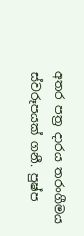අතර පත්‍ර දාරය තරංගීමය ස්වරූපයක් ගනී. පුෂ්ප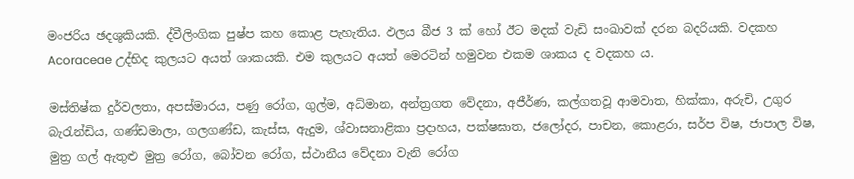මංජරිය ඡදශුකියකි. ද්වීලිංගික පුෂ්ප කහ කොළ පැහැතිය. ඵලය බීජ 3 ක් හෝ ඊට මදක් වැඩි සංඛාවක් දරන බදරියකි. වදකහ Acoraceae උද්භිද කුලයට අයත් ශාකයකි. එම කුලයට අයත් මෙරටින් හමුවන එකම ශාකය ද වදකහ ය.

මස්තිෂ්ක දුර්වලතා, අපස්මාරය, පණු රෝග, ගුල්ම, අධ්මාන, අන්ත්‍රගත වේදනා, අජීර්ණ, කල්ගතවූ ආමවාත, හික්කා, අරුචි, උගුර බැරැන්ඩිය, ගණ්ඩමාලා, ගලගණ්ඩ, කැස්ස, ඇදුම, ශ්වාසනාළිකා ප්‍රදාහය, පක්ෂඝාත, ජලෝදර, පාචන, කොළරා, සර්ප විෂ, ජාපාල විෂ, මුත්‍ර ගල් ඇතුළු මුත්‍ර රෝග, බෝවන රෝග, ස්ථානීය වේදනා වැනි රෝග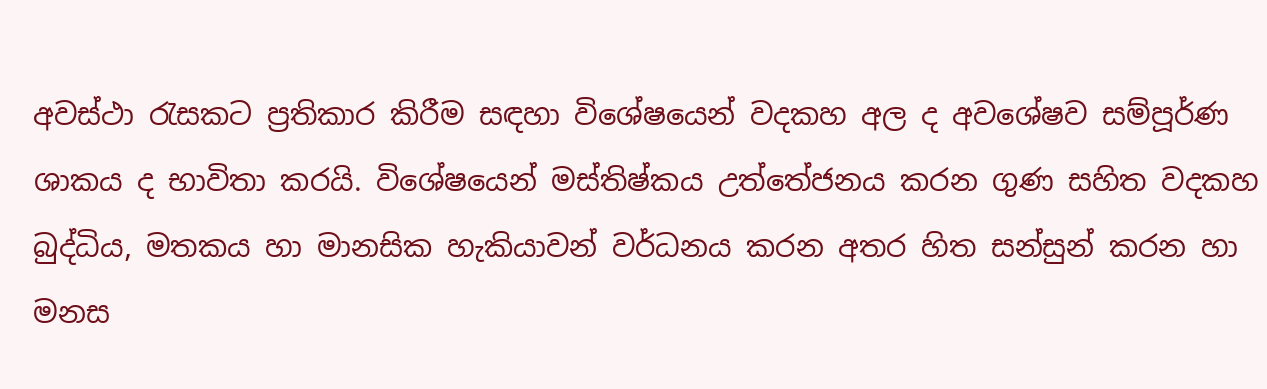අවස්ථා රැසකට ප්‍රතිකාර කිරීම සඳහා විශේෂයෙන් වදකහ අල ද අවශේෂව සම්පූර්ණ ශාකය ද භාවිතා කරයි. විශේෂයෙන් මස්තිෂ්කය උත්තේජනය කරන ගුණ සහිත වදකහ බුද්ධිය, මතකය හා මානසික හැකියාවන් වර්ධනය කරන අතර හිත සන්සුන් කරන හා මනස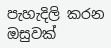පැහැදිලි කරන ඔසුවක්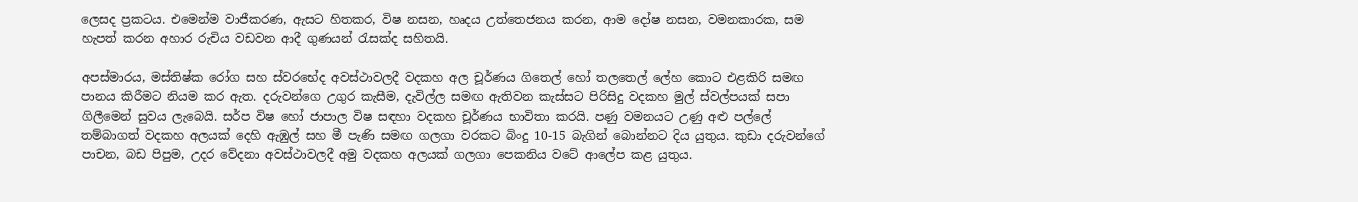ලෙසද ප්‍රකටය. එමෙන්ම වාජීකරණ, ඇසට හිතකර, විෂ නසන, හෘදය උත්තෙජනය කරන, ආම දෝෂ නසන, වමනකාරක, සම හැපත් කරන අහාර රුචිය වඩවන ආදී ගුණයන් රැසක්ද සහිතයි.

අපස්මාරය, මස්තිෂ්ක රෝග සහ ස්වරභේද අවස්ථාවලදී වදකහ අල චූර්ණය ගිතෙල් හෝ තලතෙල් ලේහ කොට එළකිරි සමඟ පානය කිරීමට නියම කර ඇත. දරුවන්ගෙ උගුර කැසීම, දැවිල්ල සමඟ ඇතිවන කැස්සට පිරිසිදු වදකහ මුල් ස්වල්පයක් සපා ගිලීමෙන් සුවය ලැබෙයි. සර්ප විෂ හෝ ජාපාල විෂ සඳහා වදකහ චූර්ණය භාවිතා කරයි. පණු වමනයට උණු අළු පල්ලේ තම්බාගත් වදකහ අලයක් දෙහි ඇඹුල් සහ මී පැණි සමඟ ගලගා වරකට බිංදු 10-15 බැගින් බොන්නට දිය යුතුය. කුඩා දරුවන්ගේ පාචන, බඩ පිපුම, උදර වේදනා අවස්ථාවලදී අමු වදකහ අලයක් ගලගා පෙකනිය වටේ ආලේප කළ යුතුය.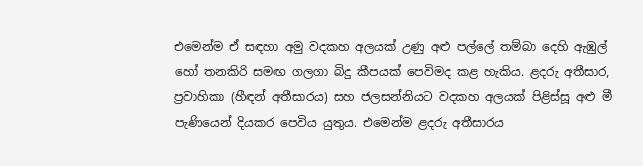එමෙන්ම ඒ සඳහා අමු වදකහ අලයක් උණු අළු පල්ලේ තම්බා දෙහි ඇඹුල් හෝ තනකිරි සමඟ ගලගා බිදු කීපයක් පෙවිමද කළ හැකිය. ළදරු අතීසාර, ප්‍රවාහිකා (හීඳන් අතීසාරය) සහ ජලසන්නියට වදකහ අලයක් පිළිස්සූ අළු මී පැණියෙන් දියකර පෙවිය යුතුය. එමෙන්ම ළදරු අතීසාරය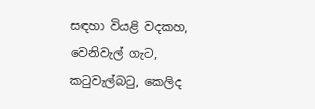සඳහා වියළි වදකහ, වෙනිවැල් ගැට, කටුවැල්බටු, කෙලිද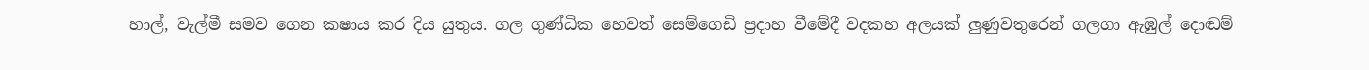හාල්, වැල්මී සමව ගෙන කෂාය කර දිය යුතුය. ගල ගුණ්ධික හෙවත් සෙම්ගෙඩි ප්‍රදාහ වීමේදී වදකහ අලයක් ලුණුවතුරෙන් ගලගා ඇඹුල් දොඬම්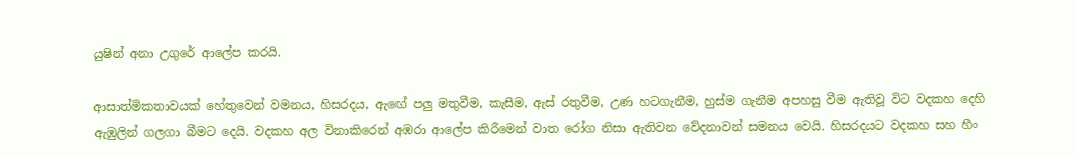යුෂින් අනා උගුරේ ආලේප කරයි.

ආසාත්මිකතාවයක් හේතුවෙන් වමනය, හිසරදය, ඇඟේ පලු මතුවීම, කැසීම, ඇස් රතුවීම, උණ හටගැනීම, හුස්ම ගැනීම අපහසු වීම ඇතිවූ විට වදකහ දෙහි ඇඹුලින් ගලගා බීමට දෙයි. වදකහ අල විනාකිරෙන් අඹරා ආලේප කිරීමෙන් වාත රෝග නිසා ඇතිවන වේදනාවන් සමනය වෙයි. හිසරදයට වදකහ සහ හීං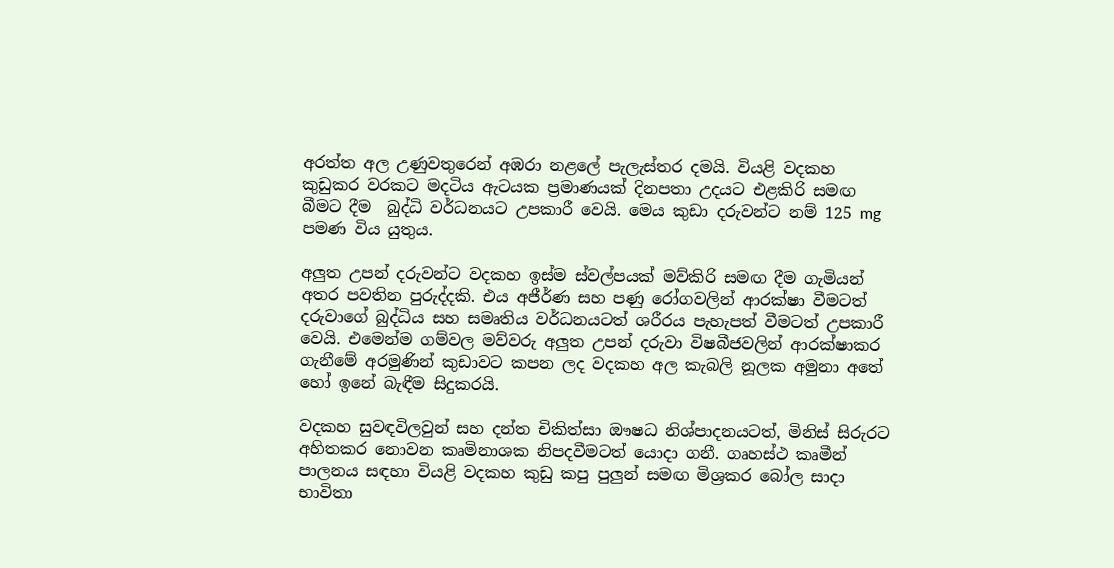අරත්ත අල උණුවතුරෙන් අඹරා නළලේ පැලැස්තර දමයි. වියළි වදකහ කුඩුකර වරකට මදටිය ඇටයක ප්‍රමාණයක් දිනපතා උදයට එළකිරි සමඟ බීමට දීම  බුද්ධි වර්ධනයට උපකාරී වෙයි. මෙය කුඩා දරුවන්ට නම් 125 mg පමණ විය යුතුය.

අලුත උපන් දරුවන්ට වදකහ ඉස්ම ස්වල්පයක් මව්කිරි සමඟ දීම ගැමියන් අතර පවතින පුරුද්දකි. එය අජීර්ණ සහ පණු රෝගවලින් ආරක්ෂා වීමටත් දරුවාගේ බුද්ධිය සහ සමෘතිය වර්ධනයටත් ශරීරය පැහැපත් වීමටත් උපකාරී වෙයි. එමෙන්ම ගම්වල මව්වරු අලුත උපන් දරුවා විෂබීජවලින් ආරක්ෂාකර ගැනීමේ අරමුණින් කුඩාවට කපන ලද වදකහ අල කැබලි නූලක අමුනා අතේ හෝ ඉනේ බැඳීම සිදුකරයි.

වදකහ සුවඳවිලවුන් සහ දන්ත චිකිත්සා ඖෂධ නිශ්පාදනයටත්, මිනිස් සිරුරට අහිතකර නොවන කෘමිනාශක නිපදවීමටත් යොදා ගනී. ගෘහස්ථ කෘමීන් පාලනය සඳහා වියළි වදකහ කුඩු කපු පුලුන් සමඟ මිශ්‍රකර බෝල සාදා භාවිතා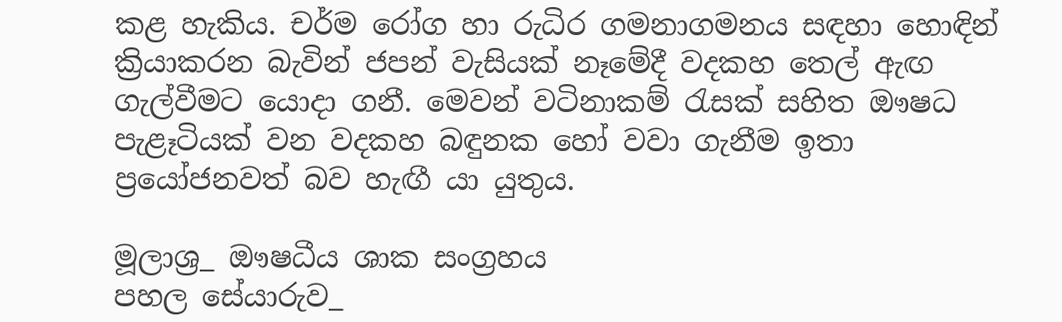කළ හැකිය. චර්ම රෝග හා රුධිර ගමනාගමනය සඳහා හොඳින් ක්‍රියාකරන බැවින් ජපන් වැසියක් නෑමේදී වදකහ තෙල් ඇඟ ගැල්වීමට යොදා ගනී. මෙවන් වටිනාකම් රැසක් සහිත ඖෂධ පැළෑටියක් වන වදකහ බඳුනක හෝ වවා ගැනීම ඉතා ප්‍රයෝජනවත් බව හැඟී යා යුතුය.

මූලාශ්‍ර_ ඖෂධීය ශාක සංග්‍රහය
පහල සේයාරුව_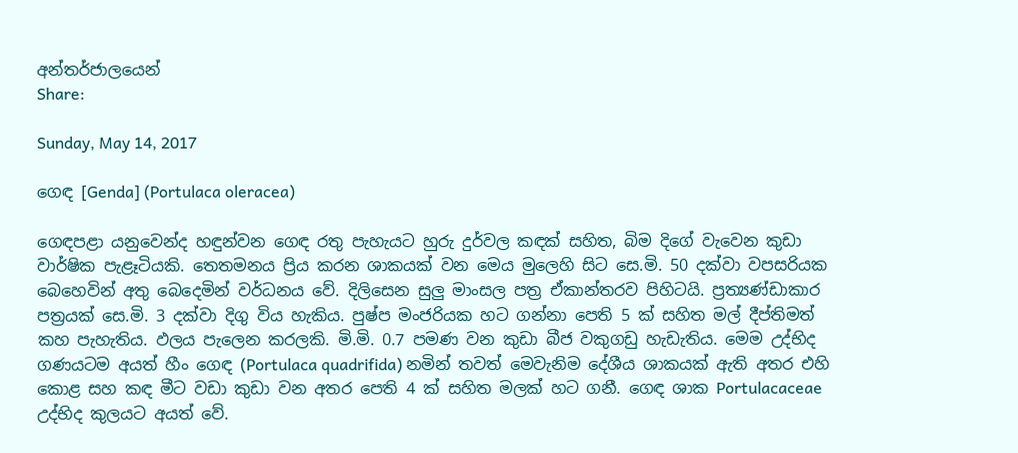අන්තර්ජාලයෙන්
Share:

Sunday, May 14, 2017

ගෙඳ [Genda] (Portulaca oleracea)

ගෙඳපළා යනුවෙන්ද හඳුන්වන ගෙඳ රතු පැහැයට හුරු දුර්වල කඳක් සහිත, බිම දිගේ වැවෙන කුඩා වාර්ෂික පැළෑටියකි. තෙතමනය ප්‍රිය කරන ශාකයක් වන මෙය මුලෙහි සිට සෙ.මි. 50 දක්වා වපසරියක බෙහෙවින් අතු බෙදෙමින් වර්ධනය වේ. දිලිසෙන සුලු මාංසල පත්‍ර ඒකාන්තරව පිහිටයි. ප්‍රත්‍යණ්ඩාකාර පත්‍රයක් සෙ.මි. 3 දක්වා දිගු විය හැකිය. පුෂ්ප මංජරියක හට ගන්නා පෙති 5 ක් සහිත මල් දීප්තිමත් කහ පැහැතිය. ඵලය පැලෙන කරලකි. මි.මි. 0.7 පමණ වන කුඩා බීජ වකුගඩු හැඩැතිය. මෙම උද්භිද ගණයටම අයත් හීං ගෙඳ (Portulaca quadrifida) නමින් තවත් මෙවැනිම දේශීය ශාකයක් ඇති අතර එහි කොළ සහ කඳ මීට වඩා කුඩා වන අතර පෙති 4 ක් සහිත මලක් හට ගනී. ගෙඳ ශාක Portulacaceae උද්භිද කුලයට අයත් වේ.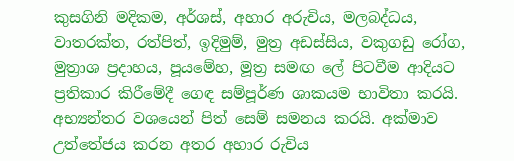කුසගිනි මදිකම, අර්ශස්, අහාර අරුචිය, මලබද්ධය, වාතරක්ත, රත්පිත්, ඉදිමුම්, මුත්‍ර අඩස්සිය, වකුගඩු රෝග, මුත්‍රාශ ප්‍රදාහය, පූයමේහ, මූත්‍ර සමඟ ලේ පිටවීම ආදියට ප්‍රතිකාර කිරීමේදී ගෙඳ සම්පූර්ණ ශාකයම භාවිතා කරයි. අභ්‍යන්තර වශයෙන් පිත් සෙම් සමනය කරයි. අක්මාව උත්තේජය කරන අතර අහාර රුචිය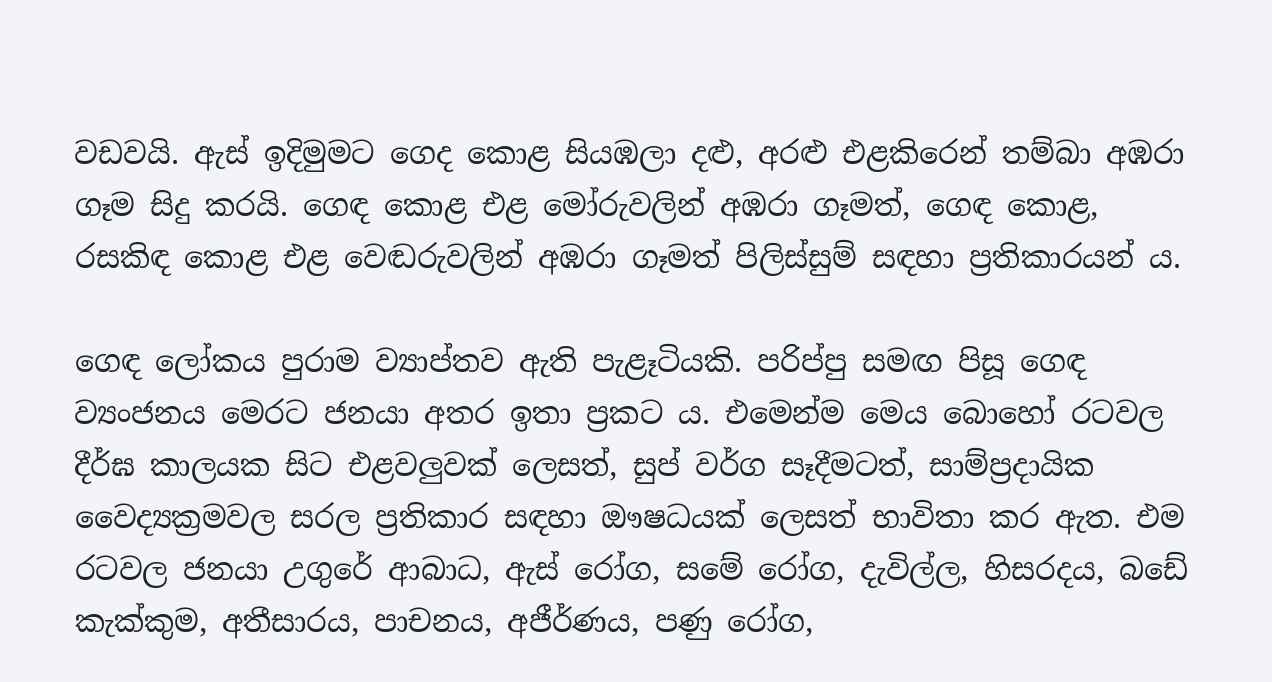වඩවයි. ඇස් ඉදිමුමට ගෙද කොළ සියඹලා දළු, අරළු එළකිරෙන් තම්බා අඹරා ගෑම සිදු කරයි. ගෙඳ කොළ එළ මෝරුවලින් අඹරා ගෑමත්, ගෙඳ කොළ, රසකිඳ කොළ එළ වෙඬරුවලින් අඹරා ගෑමත් පිලිස්සුම් සඳහා ප්‍රතිකාරයන් ය.

ගෙඳ ලෝකය පුරාම ව්‍යාප්තව ඇති පැළෑටියකි. පරිප්පු සමඟ පිසූ ගෙඳ ව්‍යංජනය මෙරට ජනයා අතර ඉතා ප්‍රකට ය. එමෙන්ම මෙය බොහෝ රටවල දීර්ඝ කාලයක සිට එළවලුවක් ලෙසත්, සුප් වර්ග සෑදීමටත්, සාම්ප්‍රදායික වෛද්‍යක්‍රමවල සරල ප්‍රතිකාර සඳහා ඖෂධයක් ලෙසත් භාවිතා කර ඇත. එම රටවල ජනයා උගුරේ ආබාධ, ඇස් රෝග, සමේ රෝග, දැවිල්ල, හිසරදය, බඩේ කැක්කුම, අතීසාරය, පාචනය, අජීර්ණය, පණු රෝග,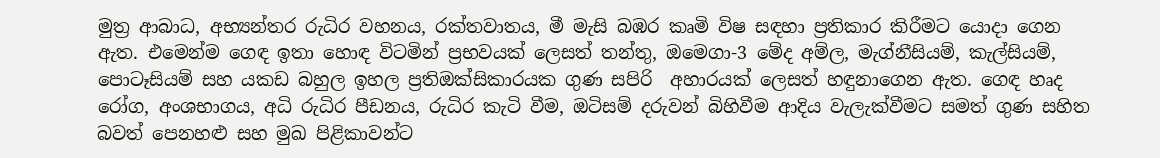මුත්‍ර ආබාධ, අභ්‍යන්තර රුධිර වහනය, රක්තවාතය, මී මැසි බඹර කෘමි විෂ සඳහා ප්‍රතිකාර කිරීමට යොදා ගෙන ඇත. එමෙන්ම ගෙඳ ඉතා හොඳ විටමින් ප්‍රභවයක් ලෙසත් තන්තු, ඔමෙගා-3 මේද අම්ල, මැග්නීසියම්, කැල්සියම්, පොටෑසියම් සහ යකඩ බහුල ඉහල ප්‍රතිඔක්සිකාරයක ගුණ සපිරි  අහාරයක් ලෙසත් හඳුනාගෙන ඇත. ගෙඳ හෘද රෝග, අංශභාගය, අධි රුධිර පීඩනය, රුධිර කැටි වීම, ඔටිසම් දරුවන් බිහිවීම ආදිය වැලැක්වීමට සමත් ගුණ සහිත බවත් පෙනහළු සහ මුඛ පිළිකාවන්ට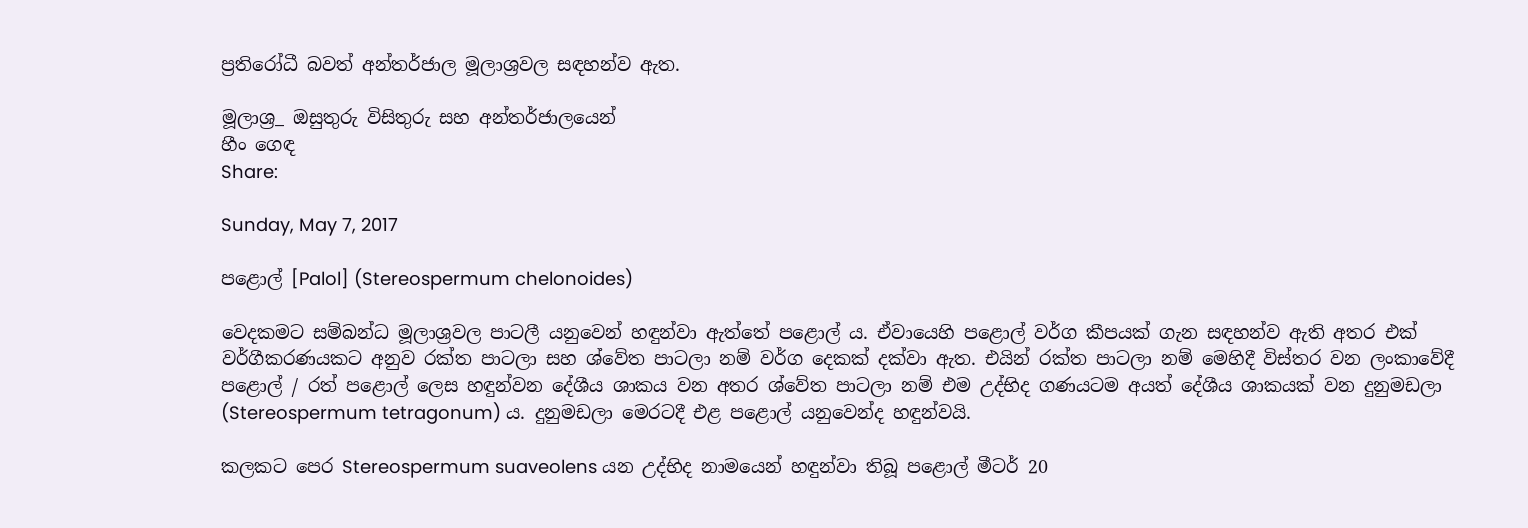ප්‍රතිරෝධී බවත් අන්තර්ජාල මූලාශ්‍රවල සඳහන්ව ඇත.

මූලාශ්‍ර_ ඔසුතුරු විසිතුරු සහ අන්තර්ජාලයෙන්‍
හීං ගෙඳ
Share:

Sunday, May 7, 2017

පළොල් [Palol] (Stereospermum chelonoides)

වෙදකමට සම්බන්ධ මූලාශ්‍රවල පාටලී යනුවෙන් හඳුන්වා ඇත්තේ පළොල් ය. ඒවායෙහි පළොල් වර්ග කීපයක් ගැන සඳහන්ව ඇති අතර එක් වර්ගීකරණයකට අනුව රක්ත පාටලා සහ ශ්වේත පාටලා නම් වර්ග දෙකක් දක්වා ඇත. එයින් රක්ත පාටලා නම් මෙහිදී විස්තර වන ලංකාවේදී පළොල් / රත් පළොල් ලෙස හඳුන්වන දේශීය ශාකය වන අතර ශ්වේත පාටලා නම් එම උද්භිද ගණයටම අයත් දේශීය ශාකයක් වන දුනුමඩලා (Stereospermum tetragonum) ය. දුනුමඩලා මෙරටදී එළ පළොල් යනුවෙන්ද හඳුන්වයි.

කලකට පෙර Stereospermum suaveolens යන උද්භිද නාමයෙන් හඳුන්වා තිබූ පළොල් මීටර් 20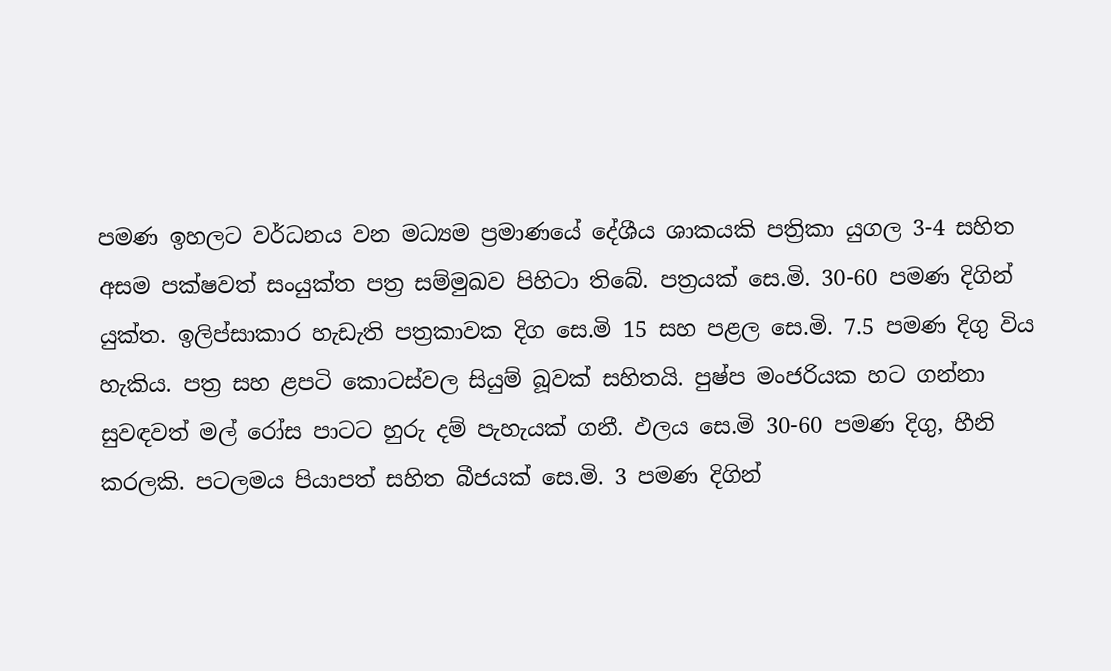පමණ ඉහලට වර්ධනය වන මධ්‍යම ප්‍රමාණයේ දේශීය ශාකයකි පත්‍රිකා යුගල 3-4 සහිත අසම පක්ෂවත් සංයුක්ත පත්‍ර සම්මුඛව පිහිටා තිබේ. පත්‍රයක් සෙ.මි. 30-60 පමණ දිගින් යුක්ත. ඉලිප්සාකාර හැඩැති පත්‍රකාවක දිග සෙ.මි 15 සහ පළල සෙ.මි. 7.5 පමණ දිගු විය හැකිය. පත්‍ර සහ ළපටි කොටස්වල සියුම් බූවක් සහිතයි. පුෂ්ප මංජරියක හට ගන්නා සුවඳවත් මල් රෝස පාටට හුරු දම් පැහැයක් ගනී. ඵලය සෙ.මි 30-60 පමණ දිගු, හීනි කරලකි. පටලමය පියාපත් සහිත බීජයක් සෙ.මි. 3 පමණ දිගින්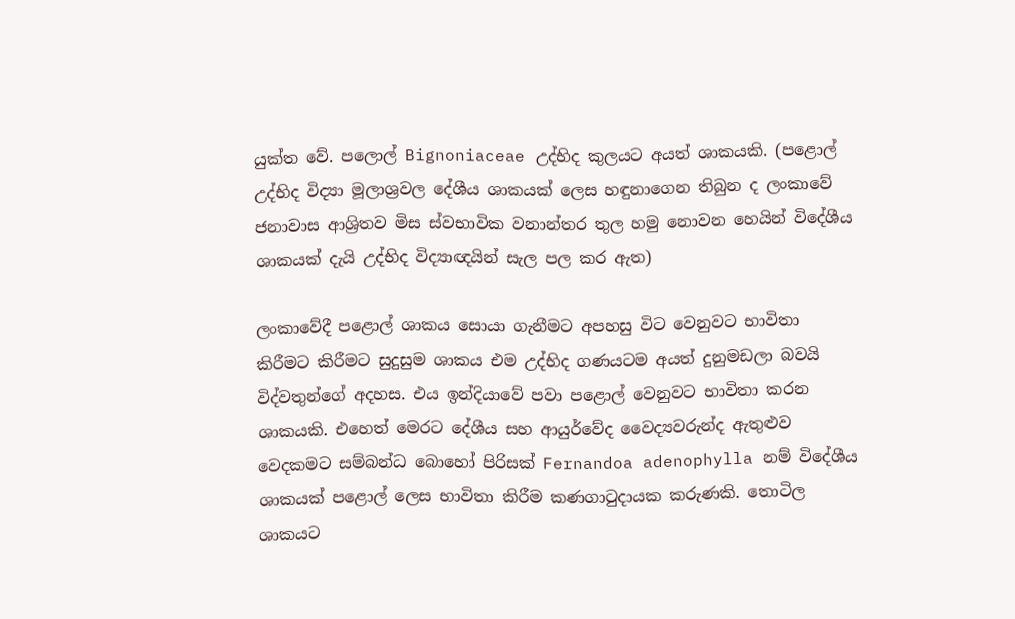යුක්ත වේ. පලොල් Bignoniaceae උද්භිද කුලයට අයත් ශාකයකි. (පළොල් උද්භිද විද්‍යා මූලාශ්‍රවල දේශීය ශාකයක් ලෙස හඳුනාගෙන තිබුන ද ලංකාවේ ජනාවාස ආශ්‍රිතව මිස ස්වභාවික වනාන්තර තුල හමු නොවන හෙයින් විදේශීය ශාකයක් දැයි උද්භිද විද්‍යාඥයින් සැල පල කර ඇත)

ලංකාවේදී පළොල් ශාකය සොයා ගැනීමට අපහසු විට වෙනුවට භාවිතා කිරීමට කිරීමට සුදුසුම ශාකය එම උද්භිද ගණයටම අයත් දුනුමඩලා බවයි විද්වතුන්ගේ අදහස. එය ඉන්දියාවේ පවා පළොල් වෙනුවට භාවිතා කරන ශාකයකි. එහෙත් මෙරට දේශීය සහ ආයුර්වේද වෛද්‍යවරුන්ද ඇතුළුව වෙදකමට සම්බන්ධ බොහෝ පිරිසක් Fernandoa adenophylla නම් විදේශීය ශාකයක් පළොල් ලෙස භාවිතා කිරීම කණගාටුදායක කරුණකි. තොටිල ශාකයට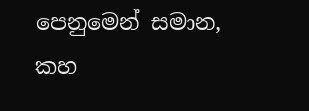පෙනුමෙන් සමාන, කහ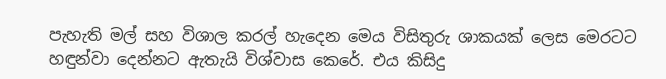පැහැති මල් සහ විශාල කරල් හැදෙන මෙය විසිතුරු ශාකයක් ලෙස මෙරටට හඳුන්වා දෙන්නට ඇතැයි විශ්වාස කෙරේ. එය කිසිදු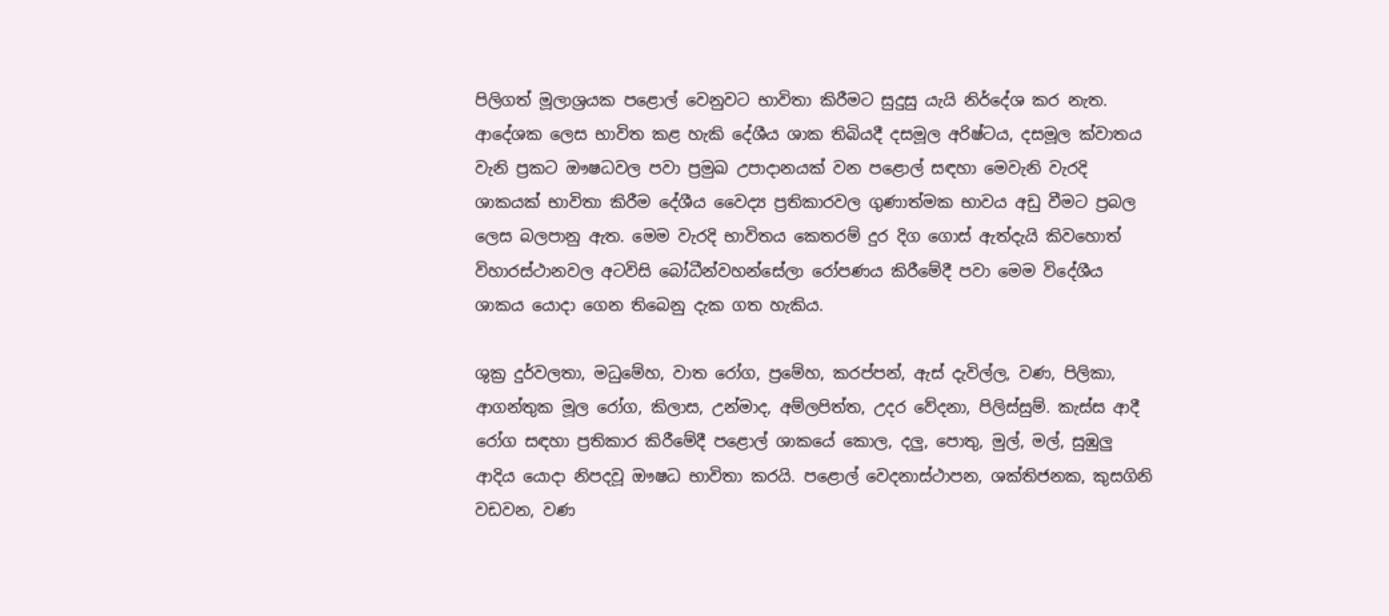පිලිගත් මූලාශ්‍රයක පළොල් වෙනුවට භාවිතා කිරීමට සුදුසු යැයි නිර්දේශ කර නැත. ආදේශක ලෙස භාවිත කළ හැකි දේශීය ශාක තිබියදී දසමූල අරිෂ්ටය, දසමූල ක්වාතය වැනි ප්‍රකට ඖෂධවල පවා ප්‍රමුඛ උපාදානයක් වන පළොල් සඳහා මෙවැනි වැරදි ශාකයක් භාවිතා කිරීම දේශීය වෛද්‍ය ප්‍රතිකාරවල ගුණාත්මක භාවය අඩු වීමට ප්‍රබල ලෙස බලපානු ඇත. මෙම වැරදි භාවිතය කෙතරම් දුර දිග ගොස් ඇත්දැයි කිවහොත් විහාරස්ථානවල අටවිසි බෝධීන්වහන්සේලා රෝපණය කිරීමේදී පවා මෙම විදේශීය ශාකය යොදා ගෙන තිබෙනු දැක ගත හැකිය.

ශුක්‍ර දුර්වලතා, මධුමේහ, වාත රෝග, ප්‍රමේහ, කරප්පන්, ඇස් දැවිල්ල, වණ, පිලිකා, ආගන්තුක මූල රෝග, කිලාස, උන්මාද, අම්ලපිත්ත, උදර වේදනා, පිලිස්සුම්. කැස්ස ආදී රෝග සඳහා ප්‍රතිකාර කිරීමේදී පළොල් ශාකයේ කොල, දලු, පොතු, මුල්, මල්, සුඹුලු ආදිය යොදා නිපදවූ ඖෂධ භාවිතා කරයි. පළොල් වෙදනාස්ථාපන, ශක්තිජනක, කුසගිනි වඩවන, වණ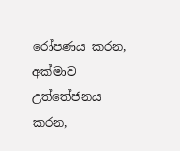රෝපණය කරන, අක්මාව උත්තේජනය කරන,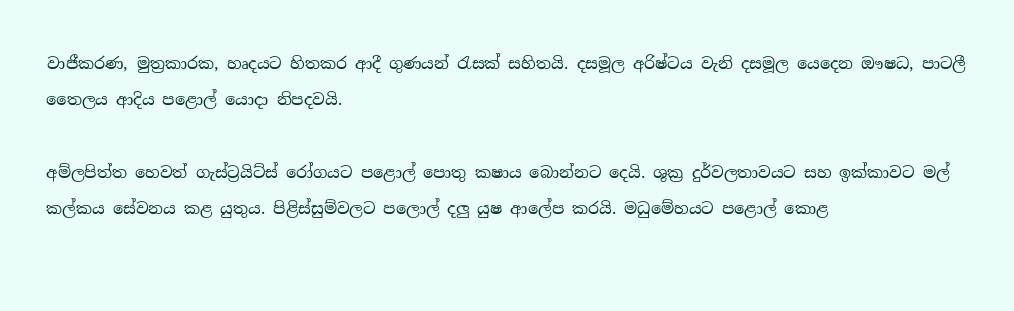වාජීකරණ, මුත්‍රකාරක, හෘදයට හිතකර ආදී ගුණයන් රැසක් සහිතයි. දසමූල අරිෂ්ටය වැනි දසමූල යෙදෙන ඖෂධ, පාටලී තෛලය ආදිය පළොල් යොදා නිපදවයි.

අම්ලපිත්ත හෙවත් ගැස්ට්‍රයිට්ස් රෝගයට පළොල් පොතු කෂාය බොන්නට දෙයි. ශුක්‍ර දුර්වලතාවයට සහ ඉක්කාවට මල් කල්කය සේවනය කළ යුතුය. පිළිස්සුම්වලට පලොල් දලු යුෂ ආලේප කරයි. මධුමේහයට පළොල් කොළ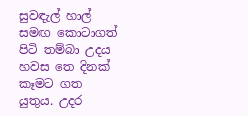සුවඳැල් හාල් සමඟ කොටාගත් පිටි තම්බා උදය හවස තෙ දිනක් කෑමට ගත යුතුය. උදර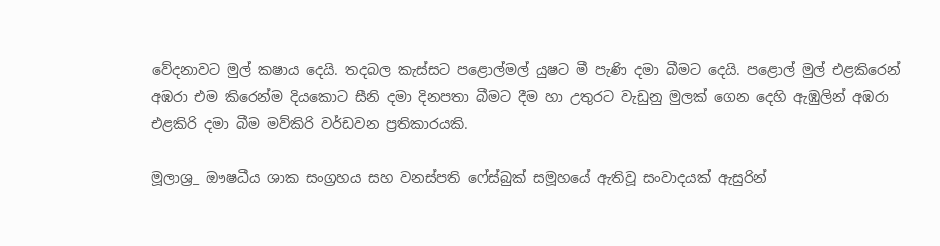වේදනාවට මුල් කෂාය දෙයි. තදබල කැස්සට පළොල්මල් යුෂට මී පැණි දමා බීමට දෙයි. පළොල් මුල් එළකිරෙන් අඹරා එම කිරෙන්ම දියකොට සීනි දමා දිනපතා බීමට දීම හා උතුරට වැඩුනු මුලක් ගෙන දෙහි ඇඹුලින් අඹරා එළකිරි දමා බීම මව්කිරි වර්ඩවන ප්‍රතිකාරයකි.

මූලාශ්‍ර_ ඖෂධීය ශාක සංග්‍රහය සහ වනස්පති ෆේස්බුක් සමූහයේ ඇතිවූ සංවාදයක් ඇසුරින්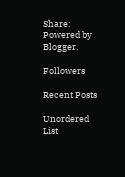Share:
Powered by Blogger.

Followers

Recent Posts

Unordered List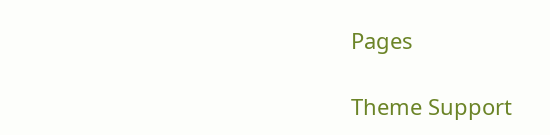Pages

Theme Support